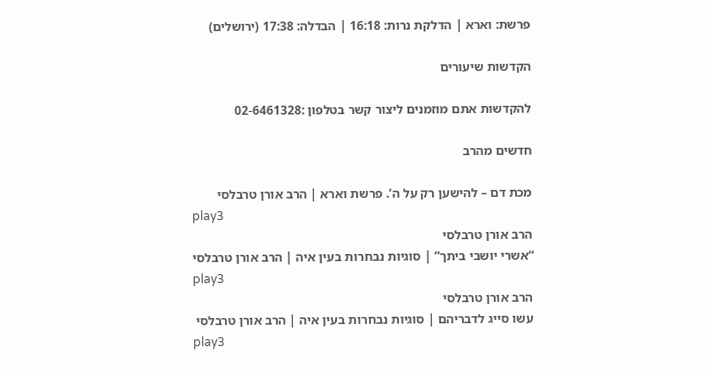פרשת: וארא | הדלקת נרות: 16:18 | הבדלה: 17:38 (ירושלים)

הקדשות שיעורים

להקדשות אתם מוזמנים ליצור קשר בטלפון :02-6461328

חדשים מהרב

מכת דם – להישען רק על ה’. פרשת וארא | הרב אורן טרבלסי
play3
הרב אורן טרבלסי
“אשרי יושבי ביתך” | סוגיות נבחרות בעין איה | הרב אורן טרבלסי
play3
הרב אורן טרבלסי
עשו סייג לדבריהם | סוגיות נבחרות בעין איה | הרב אורן טרבלסי
play3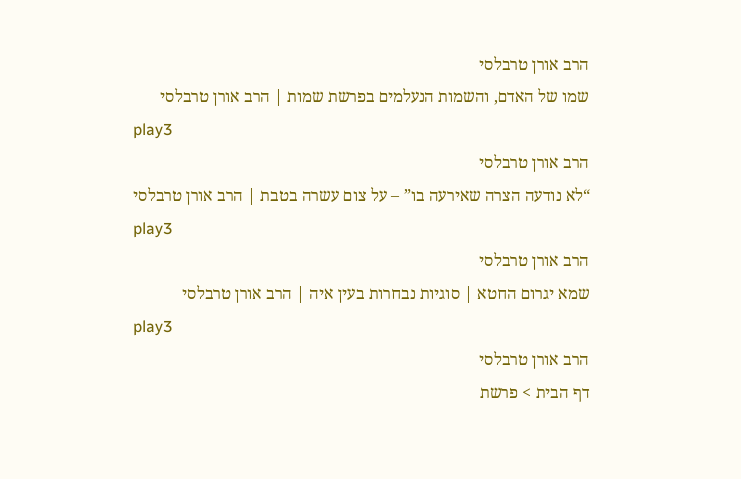הרב אורן טרבלסי
שמו של האדם, והשמות הנעלמים בפרשת שמות | הרב אורן טרבלסי
play3
הרב אורן טרבלסי
“לא נודעה הצרה שאירעה בו” – על צום עשרה בטבת | הרב אורן טרבלסי
play3
הרב אורן טרבלסי
שמא יגרום החטא | סוגיות נבחרות בעין איה | הרב אורן טרבלסי
play3
הרב אורן טרבלסי
דף הבית > פרשת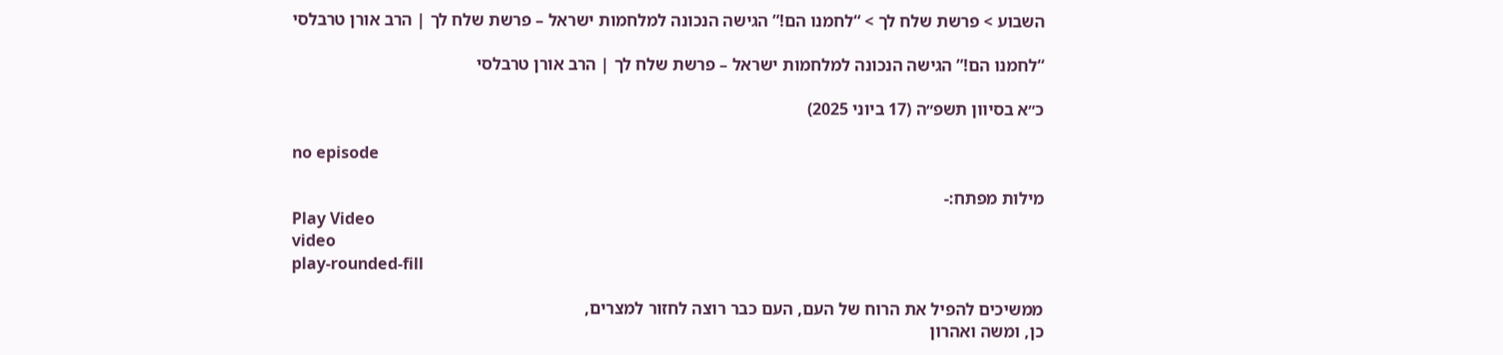השבוע > פרשת שלח לך > “לחמנו הם!” הגישה הנכונה למלחמות ישראל – פרשת שלח לך | הרב אורן טרבלסי

“לחמנו הם!” הגישה הנכונה למלחמות ישראל – פרשת שלח לך | הרב אורן טרבלסי

כ״א בסיוון תשפ״ה (17 ביוני 2025)

no episode

מילות מפתח:-
Play Video
video
play-rounded-fill

ממשיכים להפיל את הרוח של העם, העם כבר רוצה לחזור למצרים,
כן, ומשה ואהרון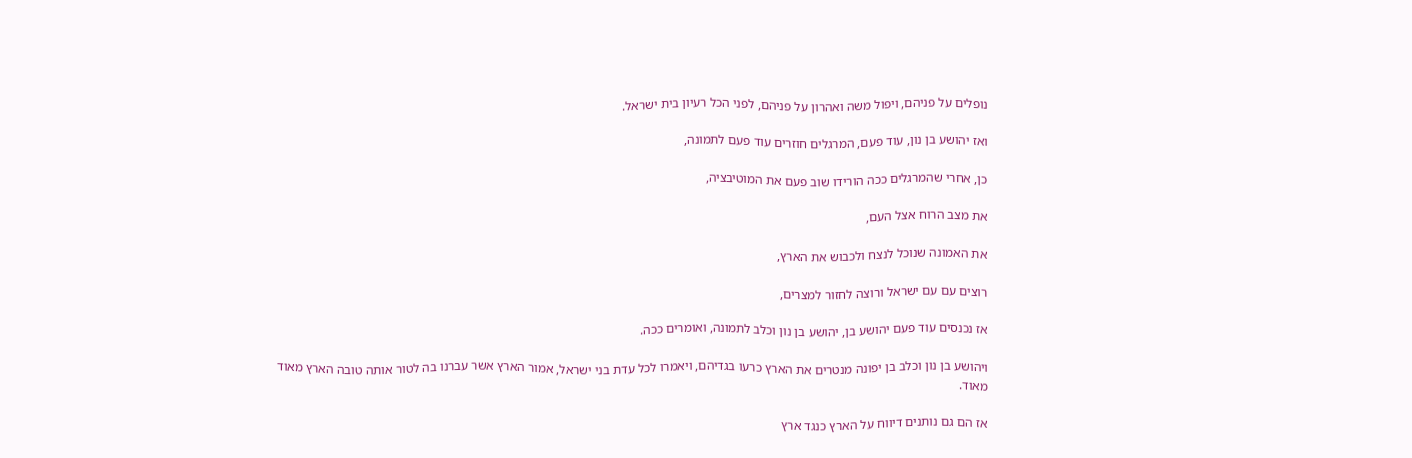נופלים על פניהם, ויפול משה ואהרון על פניהם, לפני הכל רעיון בית ישראל.

ואז יהושע בן נון, עוד פעם, המרגלים חוזרים עוד פעם לתמונה,

כן, אחרי שהמרגלים ככה הורידו שוב פעם את המוטיבציה,

את מצב הרוח אצל העם,

את האמונה שנוכל לנצח ולכבוש את הארץ,

רוצים עם עם ישראל ורוצה לחזור למצרים,

אז נכנסים עוד פעם יהושע בן, יהושע בן נון וכלב לתמונה, ואומרים ככה.

ויהושע בן נון וכלב בן יפונה מנטרים את הארץ כרעו בגדיהם, ויאמרו לכל עדת בני ישראל, אמור הארץ אשר עברנו בה לטור אותה טובה הארץ מאוד מאוד.

אז הם גם נותנים דיווח על הארץ כנגד ארץ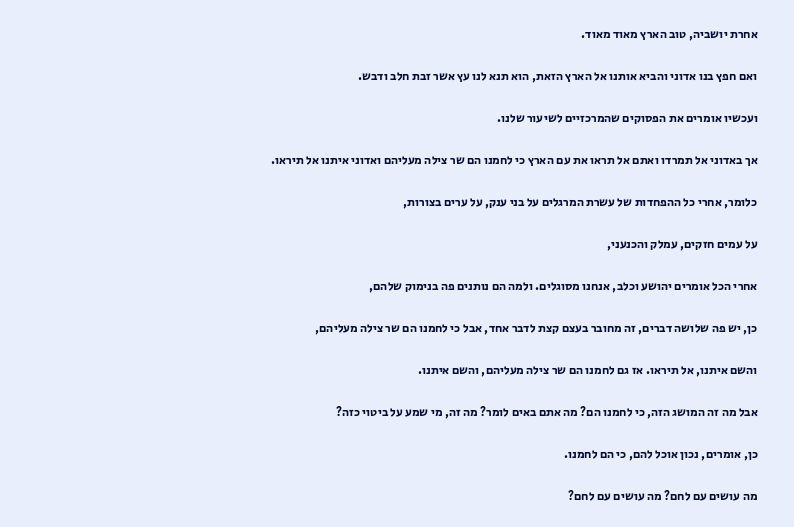אחרת יושביה, טוב הארץ מאוד מאוד.

ואם חפץ בנו אדוני והביא אותנו אל הארץ הזאת, הוא תנא לנו עץ אשר זבת חלב ודבש.

ועכשיו אומרים את הפסוקים שהמרכזיים לשיעור שלנו.

אך באדוני אל תמרדו ואתם אל תראו את עם הארץ כי לחמנו הם שר צילה מעליהם ואדוני איתנו אל תיראו.

כלומר, אחרי כל ההפחדות של עשרת המרגלים על בני ענק, על ערים בצורות,

על עמים חזקים, עמלק והכנעני,

אחרי הכל אומרים יהושע וכלב, אנחנו מסוגלים. ולמה הם נותנים פה בנימוק שלהם,

כן, יש פה שלושה דברים, זה מחובר בעצם קצת לדבר אחד, אבל כי לחמנו הם שר צילה מעליהם,

והשם איתנו, אל תיראו. אז גם לחמנו הם שר צילה מעליהם, והשם איתנו.

אבל מה זה המושג הזה, כי לחמנו הם? מה אתם באים לומר? מה זה, מי שמע על ביטוי כזה?

כן, אומרים, נכון אוכל להם, כי הם לחמנו.

מה עושים עם לחם? מה עושים עם לחם?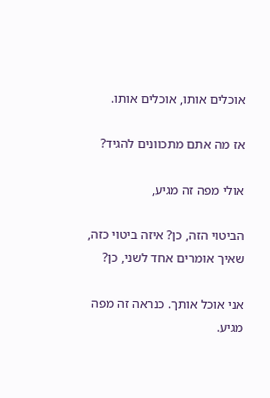אוכלים אותו, אוכלים אותו.

אז מה אתם מתכוונים להגיד?

אולי מפה זה מגיע,

הביטוי הזה, כן? איזה ביטוי כזה, שאיך אומרים אחד לשני, כן?

אני אוכל אותך. כנראה זה מפה מגיע.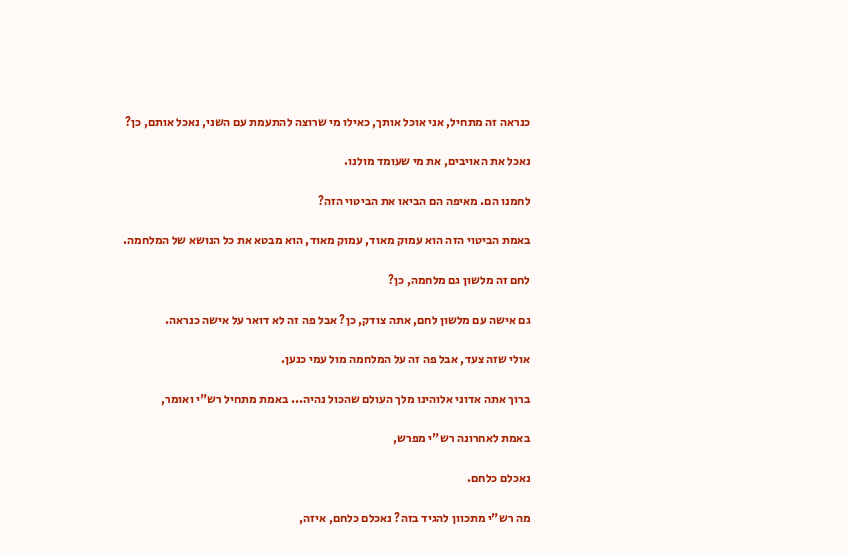כנראה זה מתחיל, אני אוכל אותך, כאילו מי שרוצה להתעמת עם השני, נאכל אותם, כן?

נאכל את האויבים, את מי שעומד מולנו.

לחמנו הם. מאיפה הם הביאו את הביטוי הזה?

באמת הביטוי הזה הוא עמוק מאוד, עמוק מאוד, הוא מבטא את כל הנושא של המלחמה.

לחם זה מלשון גם מלחמה, כן?

גם אישה עם מלשון לחם, אתה צודק, כן? אבל פה זה לא דואר על אישה כנראה.

אולי שזה צעד, אבל פה זה על המלחמה מול עמי כנען.

ברוך אתה אדוני אלוהינו מלך העולם שהכול נהיה... באמת מתחיל רש"י ואומר,

באמת לאחרונה רש"י מפרש,

נאכלם כלחם.

מה רש"י מתכוון להגיד בזה? נאכלם כלחם, איזה,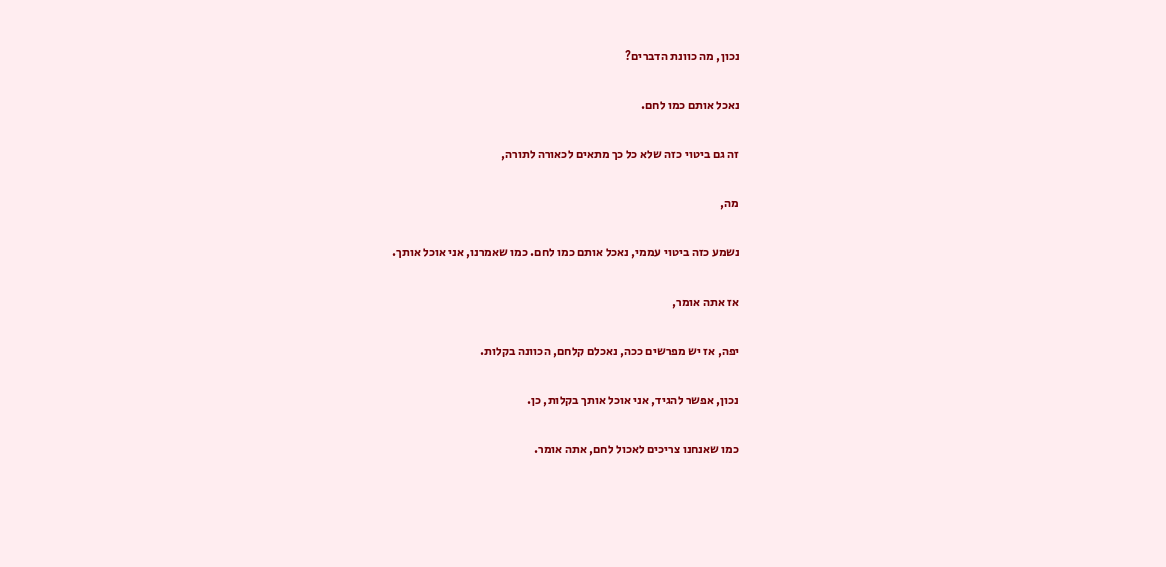נכון, מה כוונת הדברים?

נאכל אותם כמו לחם.

זה גם ביטוי כזה שלא כל כך מתאים לכאורה לתורה,

מה,

נשמע כזה ביטוי עממי, נאכל אותם כמו לחם. כמו שאמרנו, אני אוכל אותך.

אז אתה אומר,

יפה, אז יש מפרשים ככה, נאכלם קלחם, הכוונה בקלות.

נכון, אפשר להגיד, אני אוכל אותך בקלות, כן.

כמו שאנחנו צריכים לאכול לחם, אתה אומר.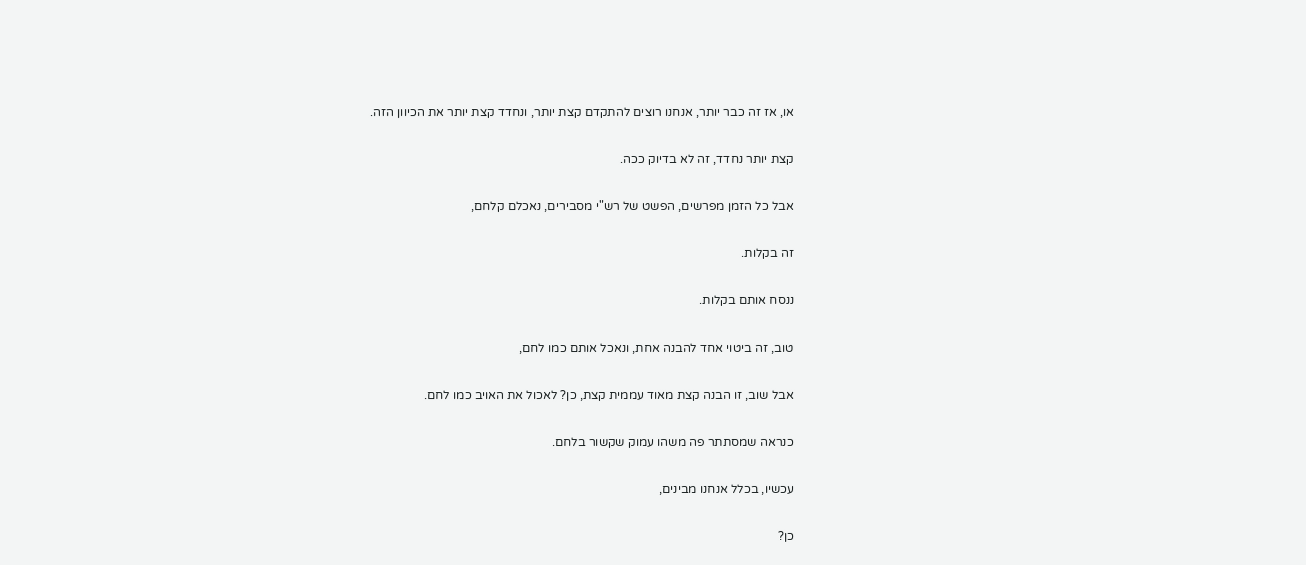או, אז זה כבר יותר, אנחנו רוצים להתקדם קצת יותר, ונחדד קצת יותר את הכיוון הזה.

קצת יותר נחדד, זה לא בדיוק ככה.

אבל כל הזמן מפרשים, הפשט של רש"י מסבירים, נאכלם קלחם,

זה בקלות.

ננסח אותם בקלות.

טוב, זה ביטוי אחד להבנה אחת, ונאכל אותם כמו לחם,

אבל שוב, זו הבנה קצת מאוד עממית קצת, כן? לאכול את האויב כמו לחם.

כנראה שמסתתר פה משהו עמוק שקשור בלחם.

עכשיו, בכלל אנחנו מבינים,

כן?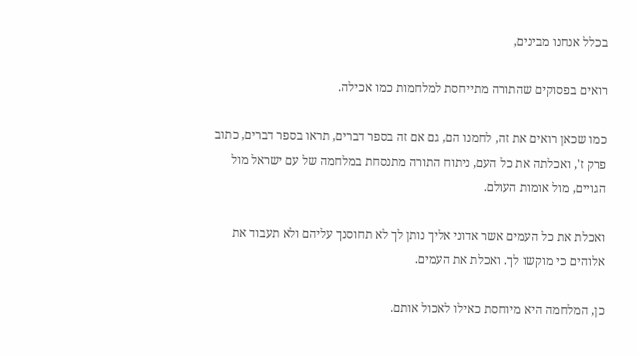בכלל אנחנו מבינים,

רואים בפסוקים שהתורה מתייחסת למלחמות כמו אכילה.

כמו שכאן רואים את זה, לחמנו הם, גם אם זה בספר דברים, תראו בספר דברים, כתוב פרק ז', ואכלתה את כל העם, ניתוח התורה מתנסחת במלחמה של עם ישראל מול הגויים, מול אומות העולם.

ואכלת את כל העמים אשר אדוני אליך נותן לך לא תחוסנך עליהם ולא תעבוד את אלוהים כי מוקשו לך. ואכלת את העמים.

כן, המלחמה היא מיוחסת כאילו לאכול אותם.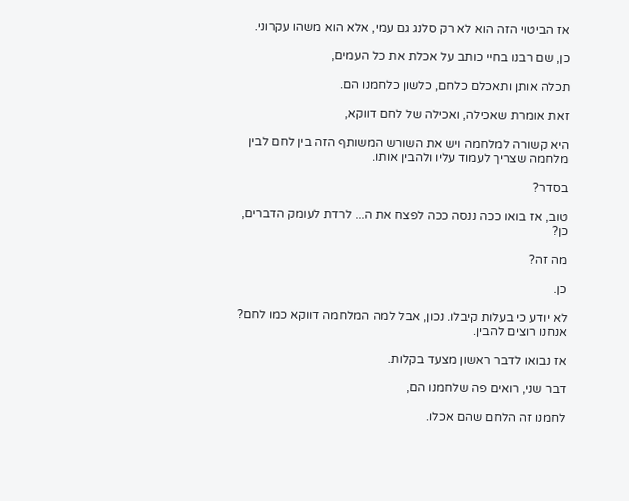אז הביטוי הזה הוא לא רק סלנג גם עמי, אלא הוא משהו עקרוני.

כן, שם רבנו בחיי כותב על אכלת את כל העמים,

תכלה אותן ותאכלם כלחם, כלשון כלחמנו הם.

זאת אומרת שאכילה, ואכילה של לחם דווקא,

היא קשורה למלחמה ויש את השורש המשותף הזה בין לחם לבין מלחמה שצריך לעמוד עליו ולהבין אותו.

בסדר?

טוב, אז בואו ככה ננסה ככה לפצח את ה... לרדת לעומק הדברים, כן?

מה זה?

כן.

לא יודע כי בעלות קיבלו. נכון, אבל למה המלחמה דווקא כמו לחם? אנחנו רוצים להבין.

אז נבואו לדבר ראשון מצעד בקלות.

דבר שני, רואים פה שלחמנו הם,

לחמנו זה הלחם שהם אכלו.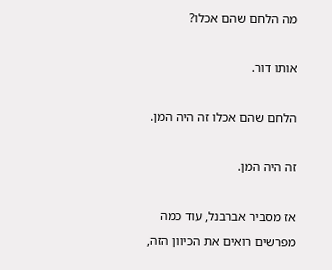מה הלחם שהם אכלו?

אותו דור.

הלחם שהם אכלו זה היה המן.

זה היה המן.

אז מסביר אברבנל, עוד כמה מפרשים רואים את הכיוון הזה,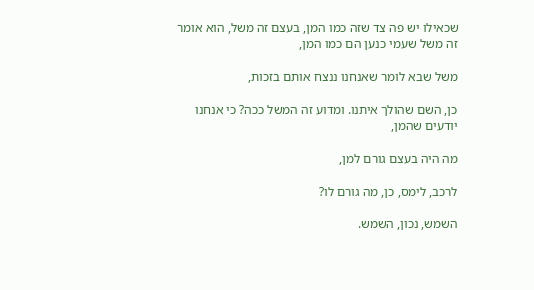שכאילו יש פה צד שזה כמו המן, בעצם זה משל, הוא אומר זה משל שעמי כנען הם כמו המן,

משל שבא לומר שאנחנו ננצח אותם בזכות,

כן, השם שהולך איתנו. ומדוע זה המשל ככה? כי אנחנו יודעים שהמן,

מה היה בעצם גורם למן,

לרכב, לימס, כן, מה גורם לו?

השמש, נכון, השמש.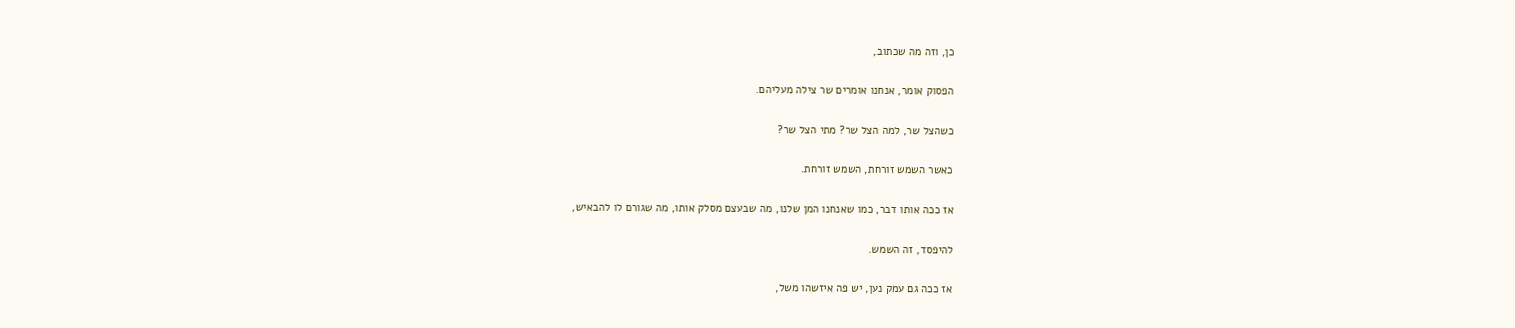כן, וזה מה שכתוב,

הפסוק אומר, אנחנו אומרים שר צילה מעליהם.

כשהצל שר, למה הצל שר? מתי הצל שר?

כאשר השמש זורחת, השמש זורחת.

אז ככה אותו דבר, כמו שאנחנו המן שלנו, מה שבעצם מסלק אותו, מה שגורם לו להבאיש,

להיפסד, זה השמש.

אז ככה גם עמק נען, יש פה איזשהו משל,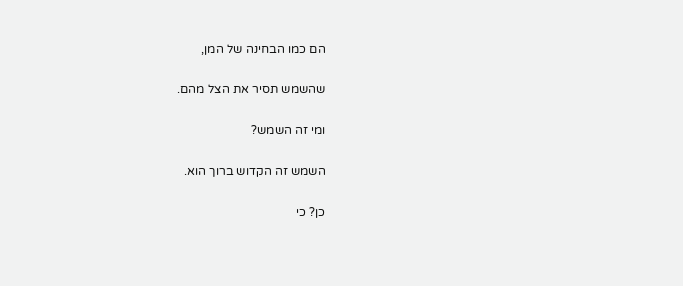הם כמו הבחינה של המן,

שהשמש תסיר את הצל מהם.

ומי זה השמש?

השמש זה הקדוש ברוך הוא.

כן? כי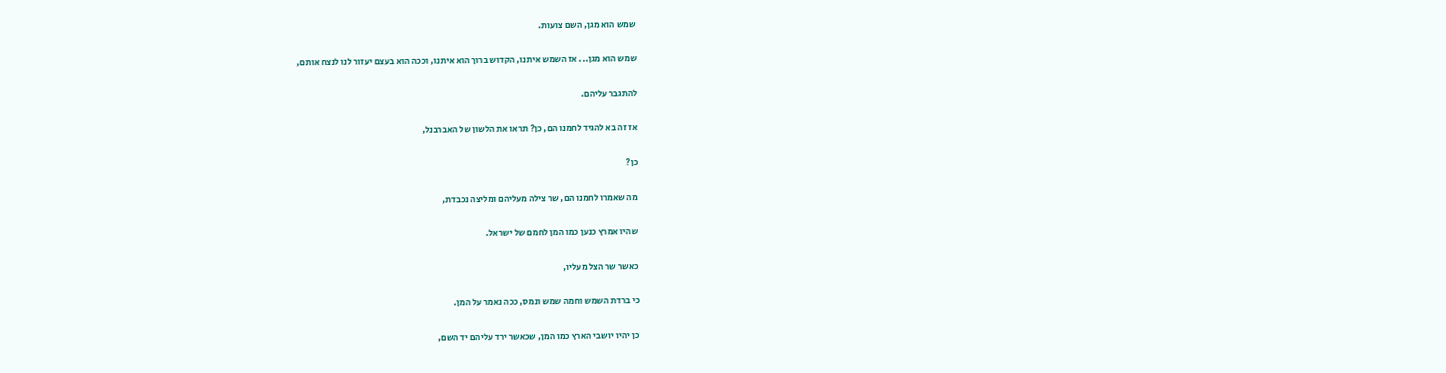שמש הוא מגן, השם צועות.

שמש הוא מגן... אז השמש איתנו, הקדוש ברוך הוא איתנו, וככה הוא בעצם יעזור לנו לנצח אותם,

להתגבר עליהם.

אז זה בא להגיד לחמנו הם, כן? תראו את הלשון של האברבנל,

כן?

מה שאמרו לחמנו הם, שר צילה מעליהם ומליצה נכבדת,

שהיו אמרץ כנען כמו המן לחמם של ישראל.

כאשר שר הצל מעליו,

כי ברדת השמש וחמה שמש ונמס, ככה נאמר על המן.

כן יהיו יושבי הארץ כמו המן, שכאשר ירד עליהם יד השם,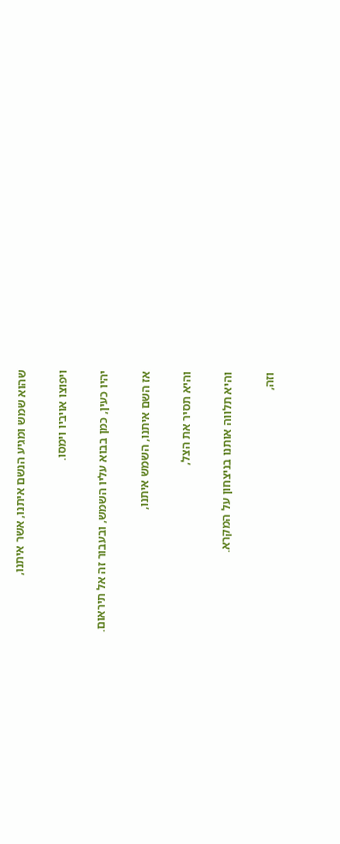שהוא שמש ומגיע הנשם איתנו, אשר איתנו,

ויפוצו אויביו וימסו.

יהיו כעין, כמן בבוא עליו השמש, ובעבור זה אל תיראום.

אז השם איתנו, השמש איתנו,

והיא תסיר את הצל,

והיא תלווה אותנו בניצחון על המקרא.

וזה,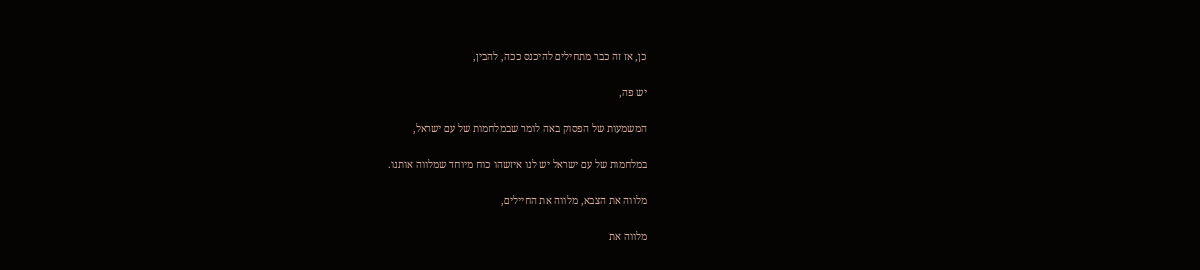כן, אז זה כבר מתחילים להיכנס ככה, להבין,

יש פה,

המשמעות של הפסוק באה לומר שבמלחמות של עם ישראל,

במלחמות של עם ישראל יש לנו איזשהו כוח מיוחד שמלווה אותנו.

מלווה את הצבא, מלווה את החיילים,

מלווה את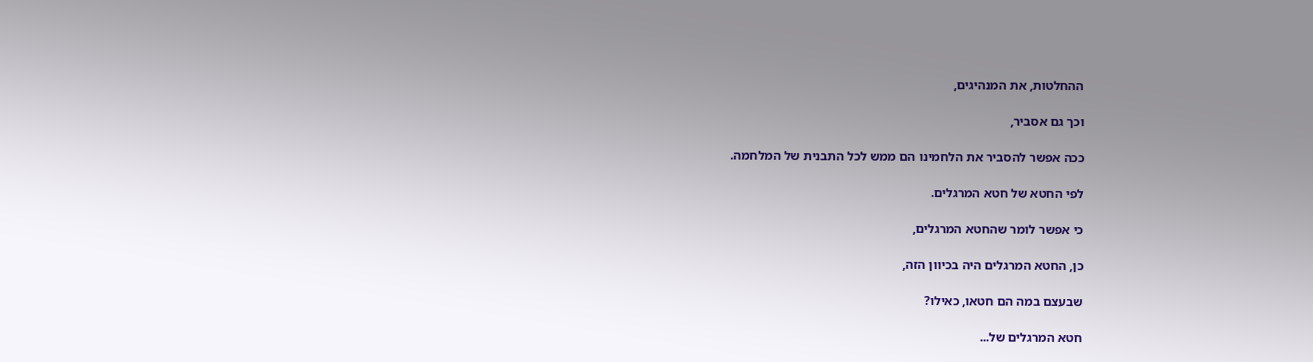ההחלטות, את המנהיגים,

וכך גם אסביר,

ככה אפשר להסביר את הלחמינו הם ממש לכל התבנית של המלחמה.

לפי החטא של חטא המרגלים.

כי אפשר לומר שהחטא המרגלים,

כן, החטא המרגלים היה בכיוון הזה,

שבעצם במה הם חטאו, כאילו?

חטא המרגלים של...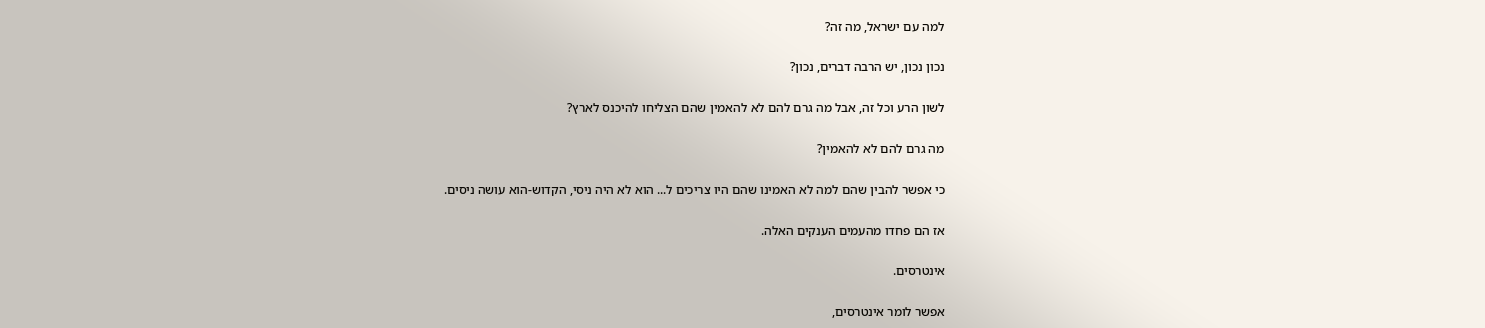למה עם ישראל, מה זה?

נכון נכון, יש הרבה דברים, נכון?

לשון הרע וכל זה, אבל מה גרם להם לא להאמין שהם הצליחו להיכנס לארץ?

מה גרם להם לא להאמין?

כי אפשר להבין שהם למה לא האמינו שהם היו צריכים ל... הוא לא היה ניסי, הקדוש-הוא עושה ניסים.

אז הם פחדו מהעמים הענקים האלה.

אינטרסים.

אפשר לומר אינטרסים,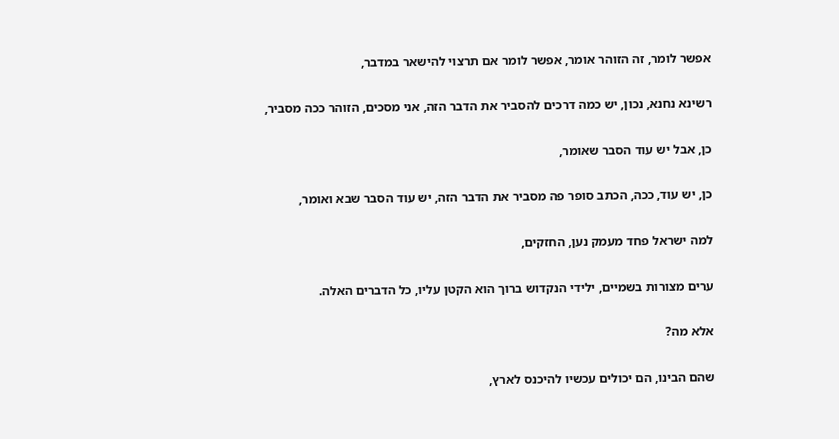אפשר לומר, זה הזוהר אומר, אפשר לומר אם תרצוי להישאר במדבר,

רשינא נחנא, נכון, יש כמה דרכים להסביר את הדבר הזה, אני מסכים, הזוהר ככה מסביר,

כן, אבל יש עוד הסבר שאומר,

כן, יש עוד, ככה, הכתב סופר פה מסביר את הדבר הזה, יש עוד הסבר שבא ואומר,

למה ישראל פחד מעמק נען, החזקים,

ערים מצורות בשמיים, ילידי הנקדוש ברוך הוא הקטן עליו, כל הדברים האלה.

אלא מה?

שהם הבינו, הם יכולים עכשיו להיכנס לארץ,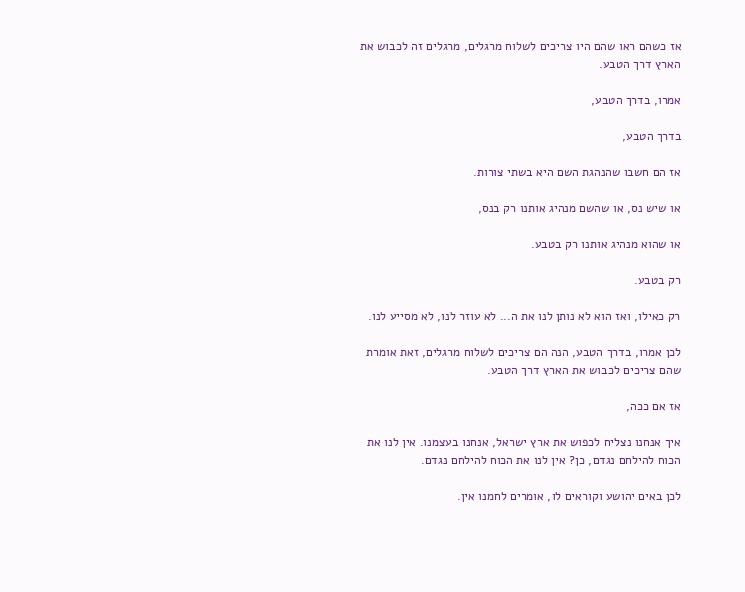אז כשהם ראו שהם היו צריכים לשלוח מרגלים, מרגלים זה לכבוש את הארץ דרך הטבע.

אמרו, בדרך הטבע,

בדרך הטבע,

אז הם חשבו שהנהגת השם היא בשתי צורות.

או שיש נס, או שהשם מנהיג אותנו רק בנס,

או שהוא מנהיג אותנו רק בטבע.

רק בטבע.

רק כאילו, ואז הוא לא נותן לנו את ה... לא עוזר לנו, לא מסייע לנו.

לכן אמרו, בדרך הטבע, הנה הם צריכים לשלוח מרגלים, זאת אומרת שהם צריכים לכבוש את הארץ דרך הטבע.

אז אם ככה,

איך אנחנו נצליח לכפוש את ארץ ישראל, אנחנו בעצמנו. אין לנו את הכוח להילחם נגדם, כן? אין לנו את הכוח להילחם נגדם.

לכן באים יהושע וקוראים לו, אומרים לחמנו אין.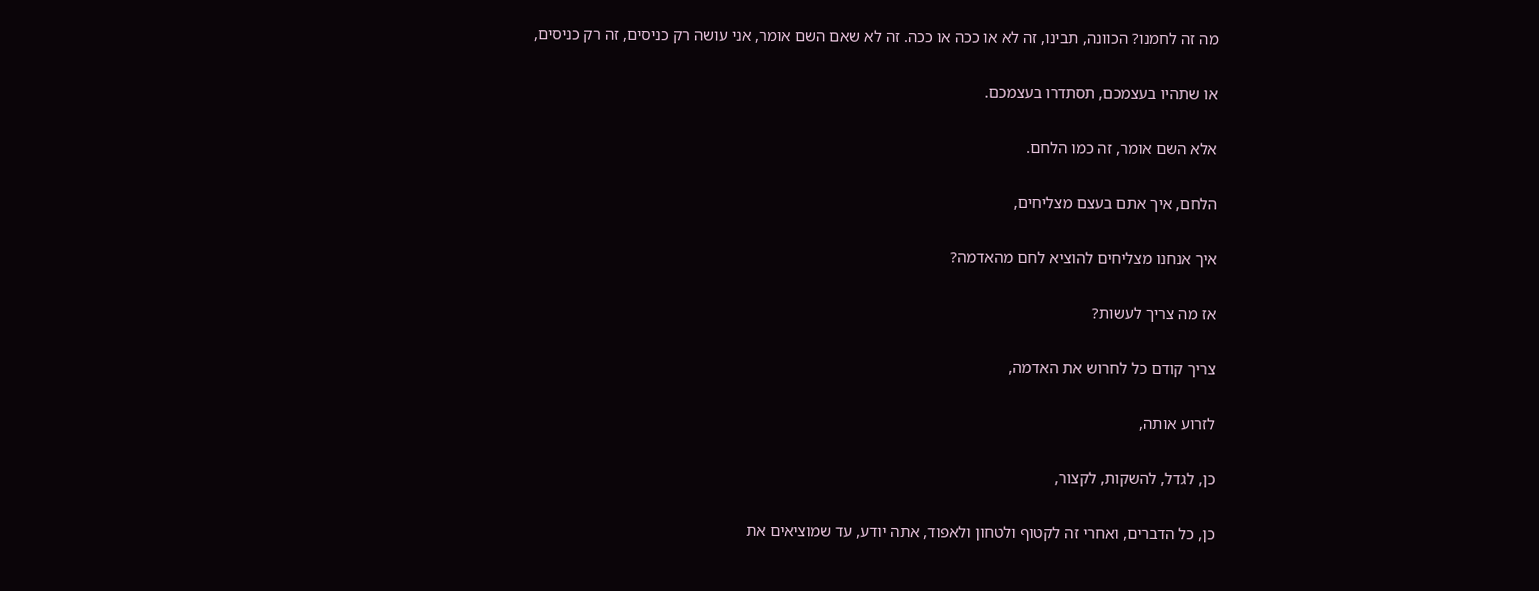מה זה לחמנו? הכוונה, תבינו, זה לא או ככה או ככה. זה לא שאם השם אומר, אני עושה רק כניסים, זה רק כניסים,

או שתהיו בעצמכם, תסתדרו בעצמכם.

אלא השם אומר, זה כמו הלחם.

הלחם, איך אתם בעצם מצליחים,

איך אנחנו מצליחים להוציא לחם מהאדמה?

אז מה צריך לעשות?

צריך קודם כל לחרוש את האדמה,

לזרוע אותה,

כן, לגדל, להשקות, לקצור,

כן, כל הדברים, ואחרי זה לקטוף ולטחון ולאפוד, אתה יודע, עד שמוציאים את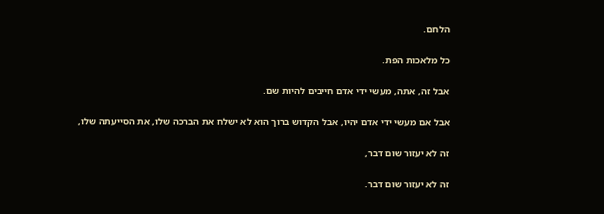הלחם.

כל מלאכות הפת.

אבל זה, אתה, מעשי ידי אדם חייבים להיות שם.

אבל אם מעשי ידי אדם יהיו, אבל הקדוש ברוך הוא לא ישלח את הברכה שלו, את הסייעתה שלו,

זה לא יעזור שום דבר,

זה לא יעזור שום דבר.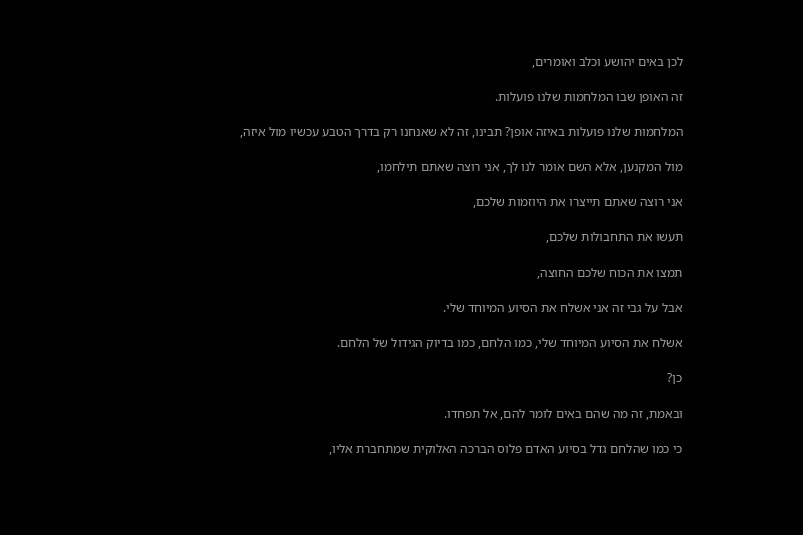לכן באים יהושע וכלב ואומרים,

זה האופן שבו המלחמות שלנו פועלות.

המלחמות שלנו פועלות באיזה אופן? תבינו, זה לא שאנחנו רק בדרך הטבע עכשיו מול איזה,

מול המקנען, אלא השם אומר לנו לך, אני רוצה שאתם תילחמו,

אני רוצה שאתם תייצרו את היוזמות שלכם,

תעשו את התחבולות שלכם,

תמצו את הכוח שלכם החוצה,

אבל על גבי זה אני אשלח את הסיוע המיוחד שלי.

אשלח את הסיוע המיוחד שלי, כמו הלחם, כמו בדיוק הגידול של הלחם.

כן?

ובאמת, זה מה שהם באים לומר להם, אל תפחדו.

כי כמו שהלחם גדל בסיוע האדם פלוס הברכה האלוקית שמתחברת אליו,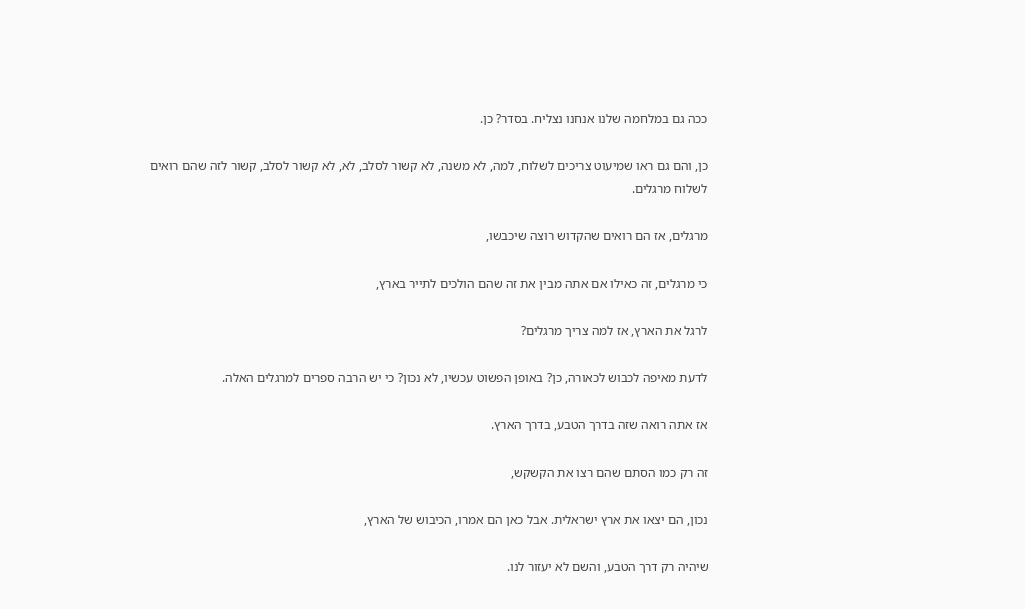ככה גם במלחמה שלנו אנחנו נצליח. בסדר? כן.

כן, והם גם ראו שמיעוט צריכים לשלוח, למה, לא משנה, לא קשור לסלב, לא, לא קשור לסלב, קשור לזה שהם רואים לשלוח מרגלים.

מרגלים, אז הם רואים שהקדוש רוצה שיכבשו,

כי מרגלים, זה כאילו אם אתה מבין את זה שהם הולכים לתייר בארץ,

לרגל את הארץ, אז למה צריך מרגלים?

לדעת מאיפה לכבוש לכאורה, כן? באופן הפשוט עכשיו, לא נכון? כי יש הרבה ספרים למרגלים האלה.

אז אתה רואה שזה בדרך הטבע, בדרך הארץ.

זה רק כמו הסתם שהם רצו את הקשקש,

נכון, הם יצאו את ארץ ישראלית. אבל כאן הם אמרו, הכיבוש של הארץ,

שיהיה רק דרך הטבע, והשם לא יעזור לנו.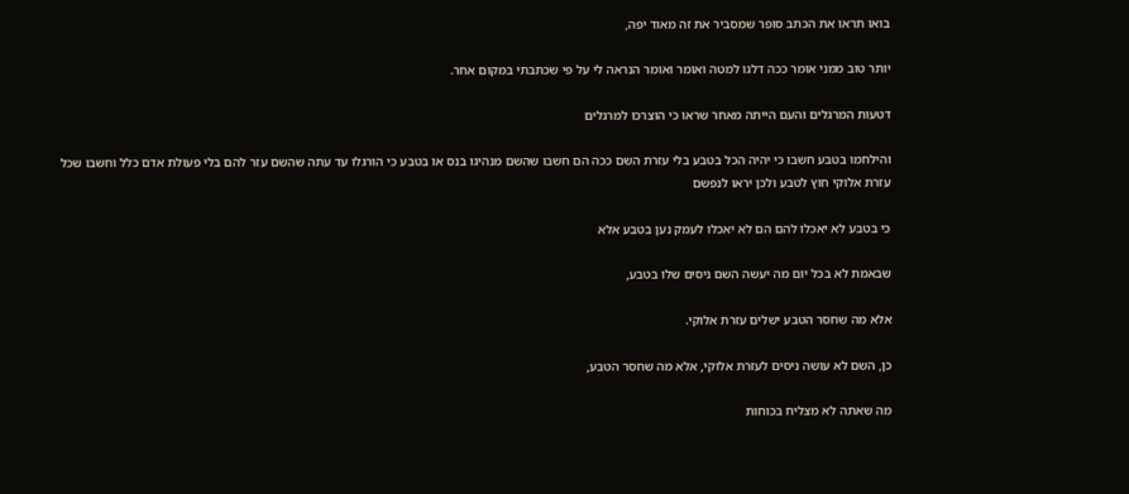בואו תראו את הכתב סופר שמסביר את זה מאוד יפה,

יותר טוב ממני אומר ככה דלגו למטה ואומר ואומר הנראה לי על פי שכתבתי במקום אחר.

דטעות המרגלים והעם הייתה מאחר שראו כי הוצרכו למרגלים

והילחמו בטבע חשבו כי יהיה הכל בטבע בלי עזרת השם ככה הם חשבו שהשם מנהיגו בנס או בטבע כי הורגלו עד עתה שהשם עזר להם בלי פעולת אדם כלל וחשבו שכל עזרת אלוקי חוץ לטבע ולכן יראו לנפשם

כי בטבע לא יאכלו להם הם לא יאכלו לעמק נען בטבע אלא

שבאמת לא בכל יום מה יעשה השם ניסים שלו בטבע,

אלא מה שחסר הטבע ישלים עזרת אלוקי.

כן, השם לא עושה ניסים לעזרת אלוקי, אלא מה שחסר הטבע,

מה שאתה לא מצליח בכוחות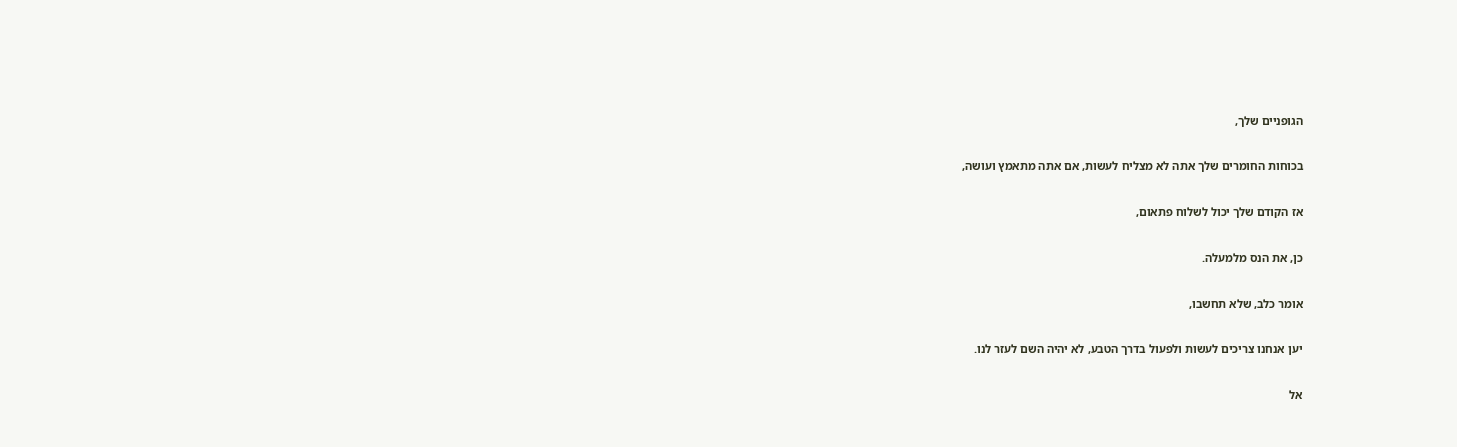הגופניים שלך,

בכוחות החומרים שלך אתה לא מצליח לעשות, אם אתה מתאמץ ועושה,

אז הקודם שלך יכול לשלוח פתאום,

כן, את הנס מלמעלה.

אומר כלב, שלא תחשבו,

יען אנחנו צריכים לעשות ולפעול בדרך הטבע, לא יהיה השם לעזר לנו.

אל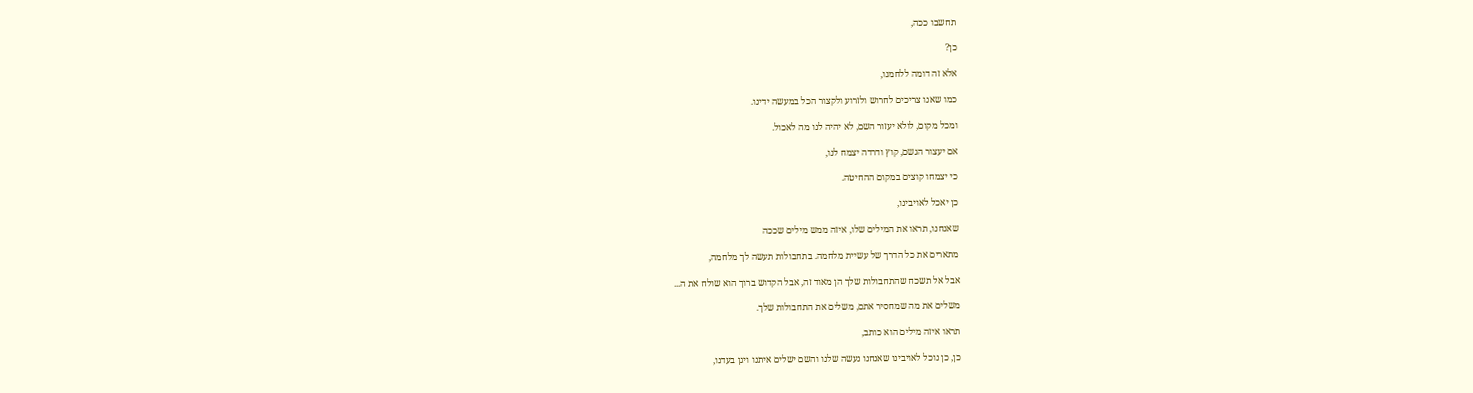תחשבו ככה,

כן?

אלא זה דומה ללחמנו,

כמו שאנו צריכים לחרוש ולזרוע ולקצור הכל במעשה ידינו.

ומכל מקום, לולא יעזור השם, לא יהיה לנו מה לאכול.

אם יעצור הגשם, קוץ ודרדה יצמח לנו,

כי יצמחו קוצים במקום ההחיטה.

כן יאכל לאויבינו,

שאנחנו, תראו את המילים שלו, איזה ממש מילים שככה

מתארים את כל הדרך של עשיית מלחמה. בתחבולות תעשה לך מלחמה,

אבל אל תשכח שהתחבולות שלך הן מאוד זה, אבל הקדוש ברוך הוא שולח את ה...

משלים את מה שמחסיר אתם, משלים את התחבולות שלך.

תראו איזה מילים הוא כותב,

כן, כן נוכל לאויבינו שאנחנו נעשה שלנו והשם ישלים איתנו ויגן בעדנו,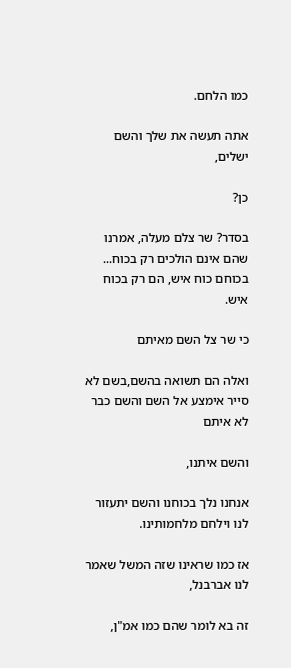כמו הלחם.

אתה תעשה את שלך והשם ישלים,

כן?

בסדר? שר צלם מעלה, אמרנו שהם אינם הולכים רק בכוח... בכוחם כוח איש, הם רק בכוח איש.

כי שר צל השם מאיתם

ואלה הם תשואה בהשם,בשם לא סייר אימצע אל השם והשם כבר לא איתם

והשם איתנו,

אנחנו נלך בכוחנו והשם יתעזור לנו וילחם מלחמותינו.

אז כמו שראינו שזה המשל שאמר לנו אברבנל,

זה בא לומר שהם כמו אמ"ן,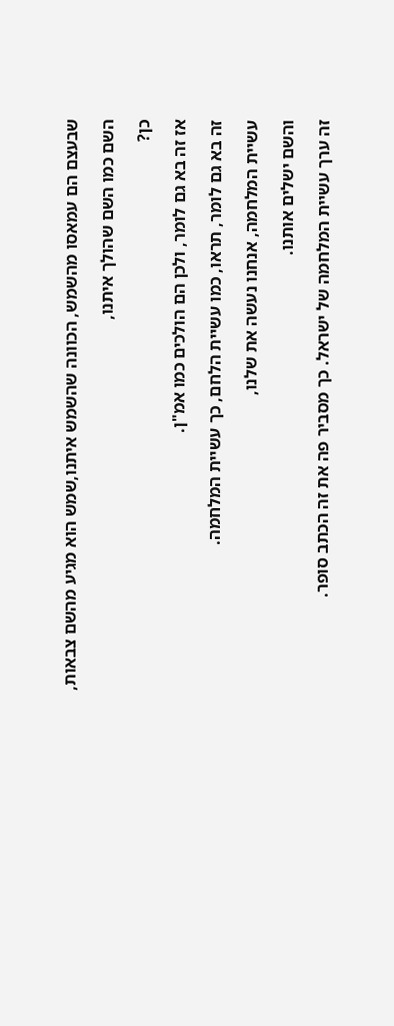שבעצם הם עמאסו מהשמש, הכוונה שהשמש איתנו,שמש הוא מגיע מהשם צבאות,

השם כמו השם שהולך איתנו,

כן?

אז זה בא גם לומר, ולכן הם הולכים כמו אמ"ן.

זה בא גם לומר, תראו, כמו עשיית הלחם, כך עשיית המלחמה.

עשיית המלחמה, אנחנו נעשה את שלנו,

והשם ישלים אותנו.

זה ערך עשיית המלחמה של ישראל. כך מסביר פה את זה הכתב סופר.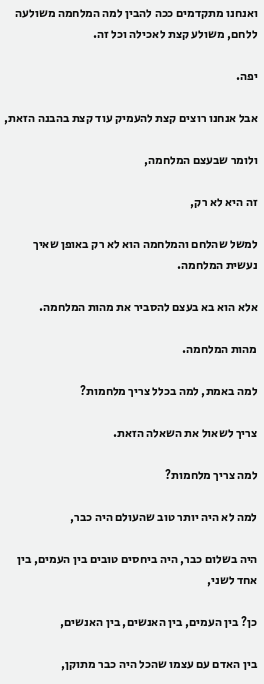ואנחנו מתקדמים ככה להבין למה המלחמה משולעה ללחם, משולע קצת לאכילה וכל זה.

יפה.

אבל אנחנו רוצים קצת להעמיק עוד קצת בהבנה הזאת,

ולומר שבעצם המלחמה,

זה היא לא רק,

למשל שהלחם והמלחמה הוא לא רק באופן שאיך נעשית המלחמה.

אלא הוא בא בעצם להסביר את מהות המלחמה.

מהות המלחמה.

למה באמת, למה בכלל צריך מלחמות?

צריך לשאול את השאלה הזאת.

למה צריך מלחמות?

למה לא היה יותר טוב שהעולם היה כבר,

היה בשלום כבר, היה ביחסים טובים בין העמים, בין אחד לשני,

כן? בין העמים, בין האנשים, בין האנשים,

בין האדם עם עצמו שהכל היה כבר מתוקן,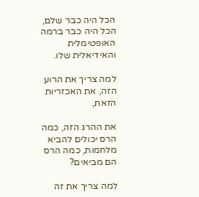הכל היה כבר שלם, הכל היה כבר ברמה האופטימלית והאידיאלית שלו.

למה צריך את הרוע הזה, את האכזריות הזאת,

את ההרג הזה, כמה הרס יכולים להביא מלחמות, כמה הרס הם מביאים?

למה צריך את זה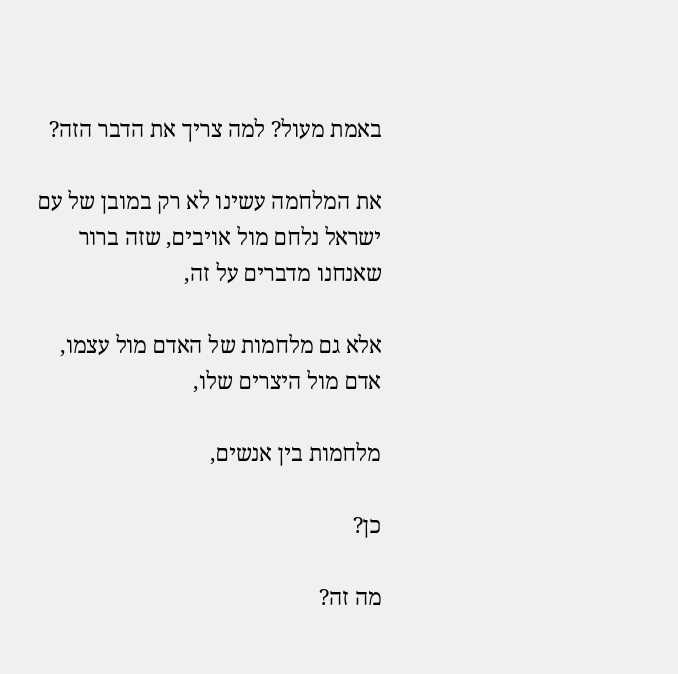באמת מעול? למה צריך את הדבר הזה?

את המלחמה עשינו לא רק במובן של עם ישראל נלחם מול אויבים, שזה ברור שאנחנו מדברים על זה,

אלא גם מלחמות של האדם מול עצמו, אדם מול היצרים שלו,

מלחמות בין אנשים,

כן?

מה זה?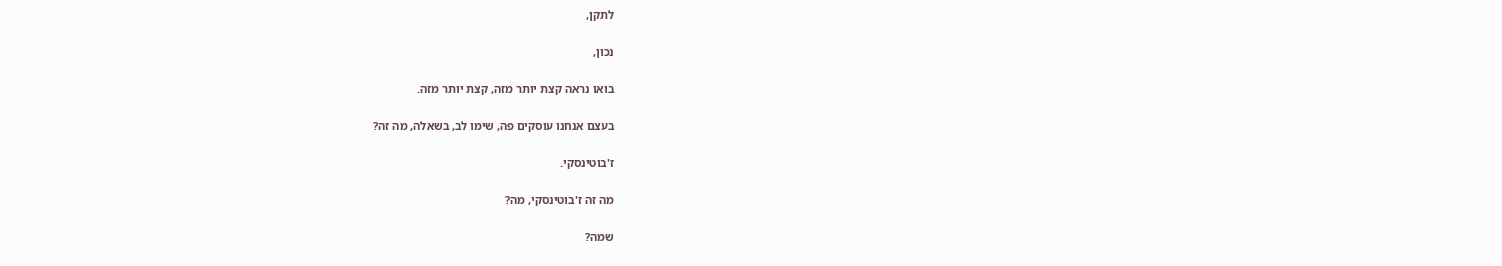לתקן,

נכון,

בואו נראה קצת יותר מזה, קצת יותר מזה.

בעצם אנחנו עוסקים פה, שימו לב, בשאלה, מה זה?

ז'בוטינסקי.

מה זה ז'בוטינסקי, מה?

שמה?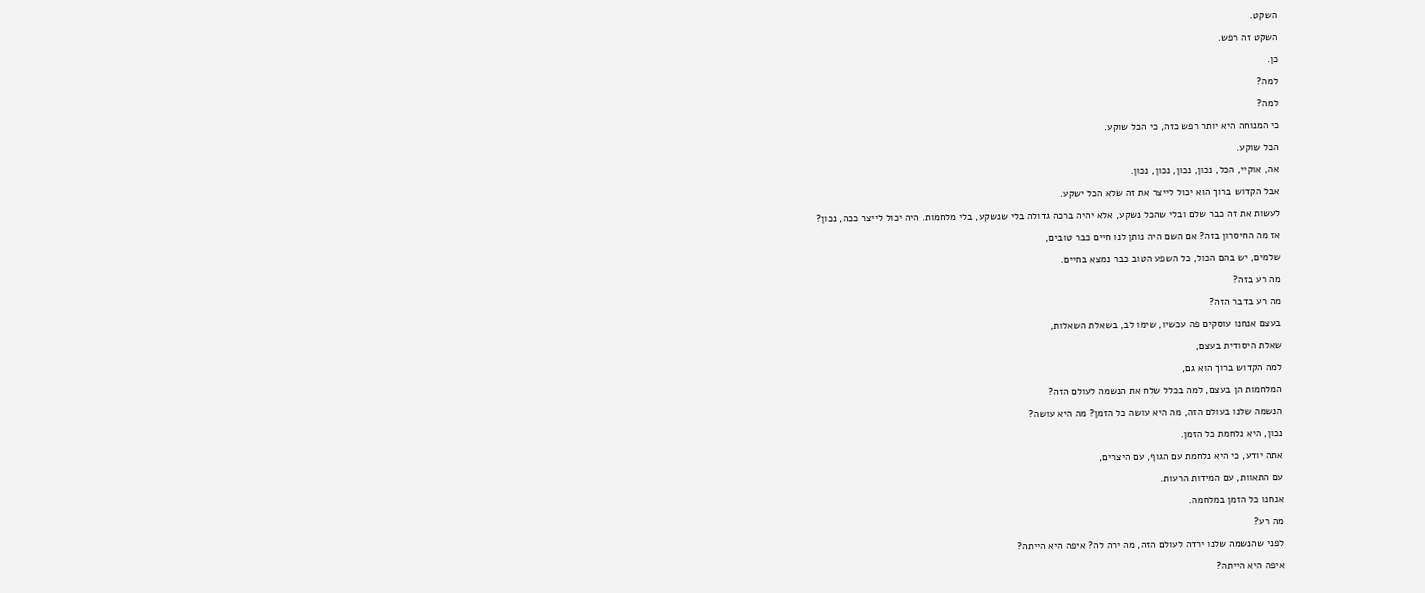השקט.

השקט זה רפש.

כן.

למה?

למה?

כי המנוחה היא יותר רפש כזה, כי הכל שוקע.

הכל שוקע.

אה, אוקיי, הכל, נכון, נכון, נכון, נכון.

אבל הקדוש ברוך הוא יכול לייצר את זה שלא הכל ישקע.

לעשות את זה כבר שלם ובלי שהכל נשקע, אלא יהיה ברכה גדולה בלי שנשקע, בלי מלחמות. היה יכול לייצר ככה, נכון?

אז מה החיסרון בזה? אם השם היה נותן לנו חיים כבר טובים,

שלמים, יש בהם הכול, כל השפע הטוב כבר נמצא בחיים.

מה רע בזה?

מה רע בדבר הזה?

בעצם אנחנו עוסקים פה עכשיו, שימו לב, בשאלת השאלות,

שאלת היסודית בעצם,

למה הקדוש ברוך הוא גם,

המלחמות הן בעצם, למה בכלל שלח את הנשמה לעולם הזה?

הנשמה שלנו בעולם הזה, מה היא עושה כל הזמן? מה היא עושה?

נכון, היא נלחמת כל הזמן.

אתה יודע, כי היא נלחמת עם הגוף, עם היצרים,

עם התאוות, עם המידות הרעות.

אנחנו כל הזמן במלחמה.

מה רע?

לפני שהנשמה שלנו ירדה לעולם הזה, מה ירה לה? איפה היא הייתה?

איפה היא הייתה?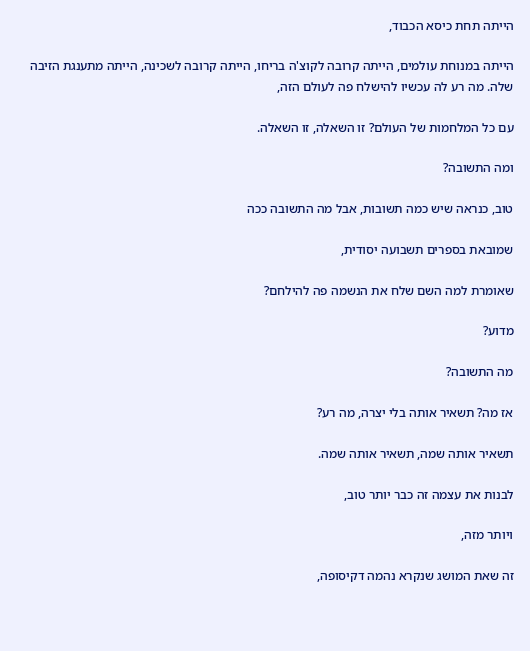הייתה תחת כיסא הכבוד,

הייתה במנוחת עולמים, הייתה קרובה לקוצ'ה בריחו, הייתה קרובה לשכינה, הייתה מתענגת הזיבה שלה. מה רע לה עכשיו להישלח פה לעולם הזה,

עם כל המלחמות של העולם? זו השאלה, זו השאלה.

ומה התשובה?

טוב, כנראה שיש כמה תשובות, אבל מה התשובה ככה

שמובאת בספרים תשבועה יסודית,

שאומרת למה השם שלח את הנשמה פה להילחם?

מדוע?

מה התשובה?

אז מה? תשאיר אותה בלי יצרה, מה רע?

תשאיר אותה שמה, תשאיר אותה שמה.

לבנות את עצמה זה כבר יותר טוב,

ויותר מזה,

זה שאת המושג שנקרא נהמה דקיסופה,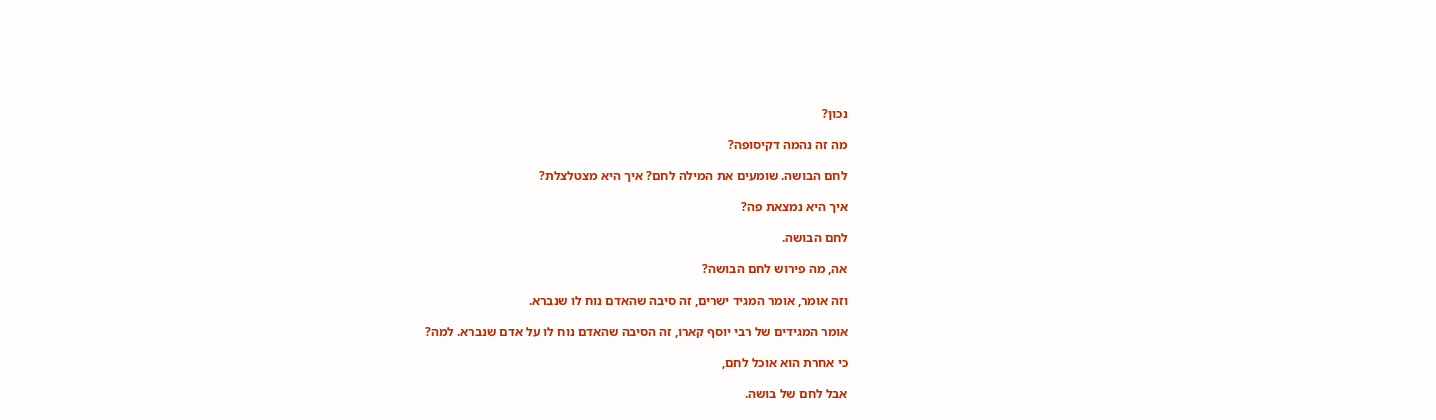נכון?

מה זה נהמה דקיסופה?

לחם הבושה. שומעים את המילה לחם? איך היא מצטלצלת?

איך היא נמצאת פה?

לחם הבושה.

אה, מה פירוש לחם הבושה?

וזה אומר, אומר המגיד ישרים, זה סיבה שהאדם נוח לו שנברא.

אומר המגידים של רבי יוסף קארו, זה הסיבה שהאדם נוח לו על אדם שנברא. למה?

כי אחרת הוא אוכל לחם,

אבל לחם של בושה.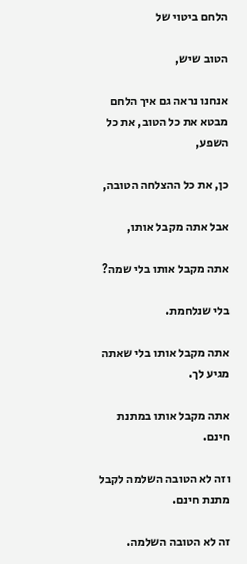הלחם ביטוי של

הטוב שיש,

אנחנו נראה גם איך הלחם מבטא את כל הטוב, את כל השפע,

כן, את כל ההצלחה הטובה,

אבל אתה מקבל אותו,

אתה מקבל אותו בלי שמה?

בלי שנלחמת.

אתה מקבל אותו בלי שאתה מגיע לך.

אתה מקבל אותו במתנת חינם.

וזה לא הטובה השלמה לקבל מתנת חינם.

זה לא הטובה השלמה.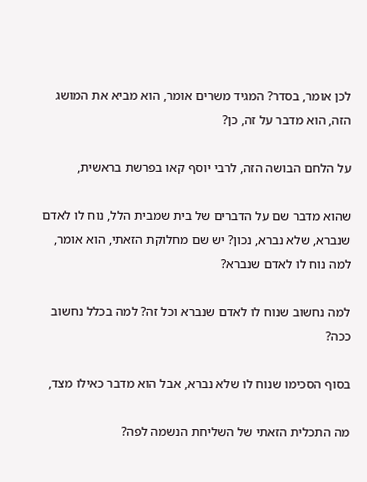לכן אומר, בסדר? המגיד משרים אומר, הוא מביא את המושג הזה, הוא מדבר על זה, כן?

על הלחם הבושה הזה, לרבי יוסף קאו בפרשת בראשית,

שהוא מדבר שם על הדברים של בית שמבית הלל, נוח לו לאדם שנברא, שלא נברא, נכון? יש שם מחלוקת הזאתי, הוא אומר, למה נוח לו לאדם שנברא?

למה נחשוב שנוח לו לאדם שנברא וכל זה? למה בכלל נחשוב ככה?

בסוף הסכימו שנוח לו שלא נברא, אבל הוא מדבר כאילו מצד,

מה התכלית הזאתי של השליחת הנשמה לפה?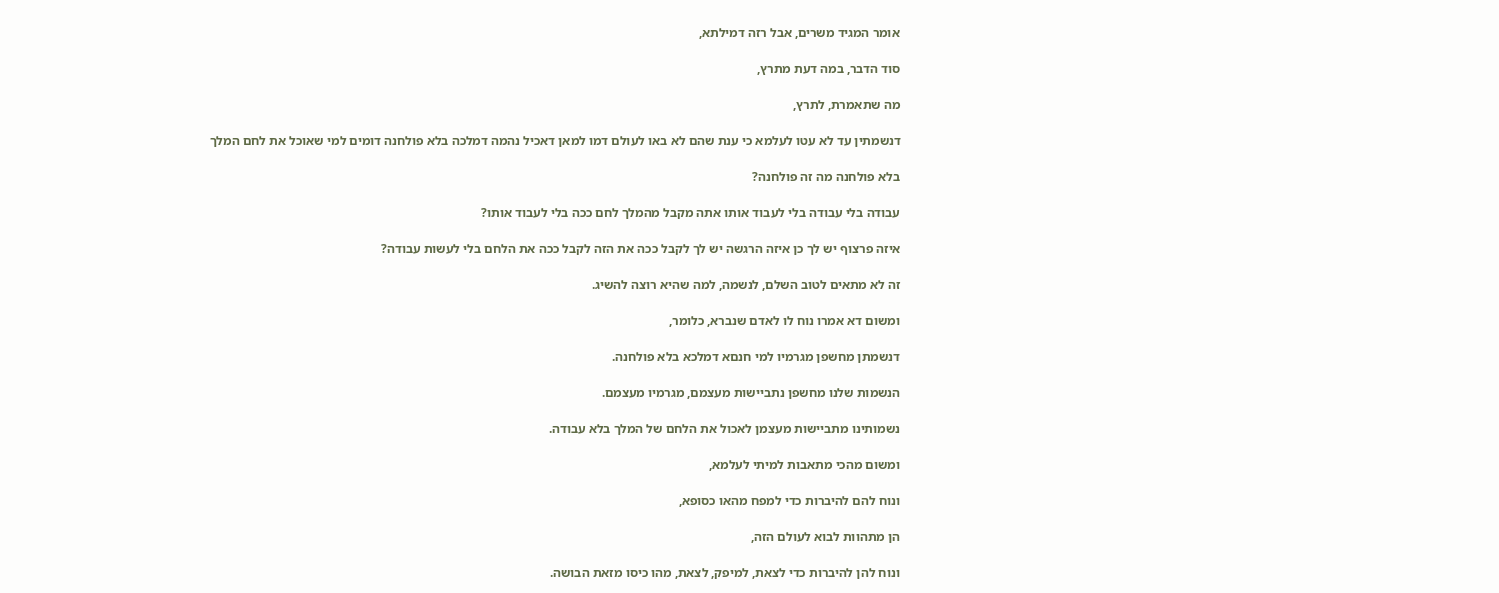אומר המגיד משרים, אבל רזה דמילתא,

סוד הדבר, במה דעת מתרץ,

מה שתאמרת, לתרץ,

דנשמתין עד לא עטו לעלמא כי ענת שהם לא באו לעולם דמו למאן דאכיל נהמה דמלכה בלא פולחנה דומים למי שאוכל את לחם המלך

בלא פולחנה מה זה פולחנה?

עבודה בלי עבודה בלי לעבוד אותו אתה מקבל מהמלך לחם ככה בלי לעבוד אותו?

איזה פרצוף יש לך כן איזה הרגשה יש לך לקבל ככה את הזה לקבל ככה את הלחם בלי לעשות עבודה?

זה לא מתאים לטוב השלם, לנשמה, למה שהיא רוצה להשיג.

ומשום דא אמרו נוח לו לאדם שנברא, כלומר,

דנשמתן מחשפן מגרמיו למי חנםא דמלכא בלא פולחנה.

הנשמות שלנו מחשפן נתביישות מעצמם, מגרמיו מעצמם.

נשמותינו מתביישות מעצמן לאכול את הלחם של המלך בלא עבודה.

ומשום מהכי מתאבות למיתי לעלמא,

ונוח להם להיברות כדי למפח מהאו כסופא,

הן מתהוות לבוא לעולם הזה,

ונוח להן להיברות כדי לצאת, למיפק, לצאת, מהו כיסו מזאת הבושה.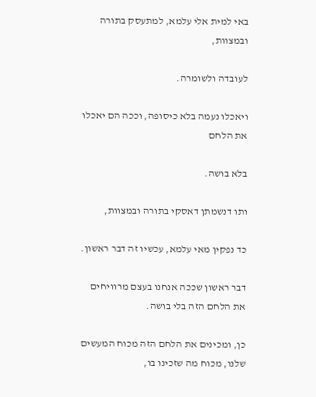באי למית אלי עלמא, למתעסק בתורה ובמצוות,

לעובדה ולשומרה.

ויאכלו נעמה בלא כיסופה, וככה הם יאכלו את הלחם

בלא בושה.

ותו דנשמתן דאסקי בתורה ובמצוות,

כד נפקין מאי עלמא, עכשיו זה דבר ראשון.

דבר ראשון שככה אנחנו בעצם מרוויחים את הלחם הזה בלי בושה.

כן, ומכינים את הלחם הזה מכוח המעשים שלנו, מכוח מה שזכינו בו,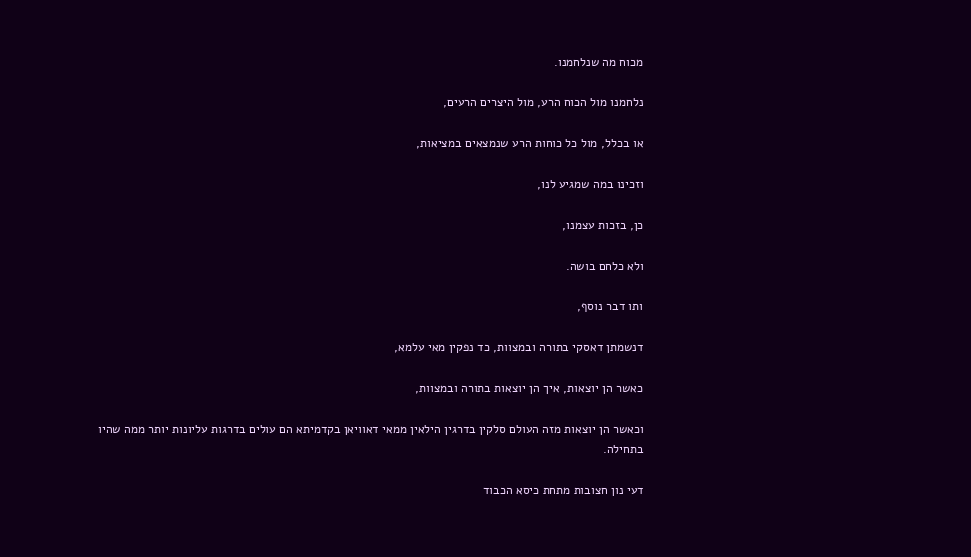מכוח מה שנלחמנו.

נלחמנו מול הכוח הרע, מול היצרים הרעים,

או בכלל, מול כל כוחות הרע שנמצאים במציאות,

וזכינו במה שמגיע לנו,

כן, בזכות עצמנו,

ולא כלחם בושה.

ותו דבר נוסף,

דנשמתן דאסקי בתורה ובמצוות, כד נפקין מאי עלמא,

כאשר הן יוצאות, איך הן יוצאות בתורה ובמצוות,

וכאשר הן יוצאות מזה העולם סלקין בדרגין הילאין ממאי דאוויאן בקדמיתא הם עולים בדרגות עליונות יותר ממה שהיו בתחילה.

דעי נון חצובות מתחת כיסא הכבוד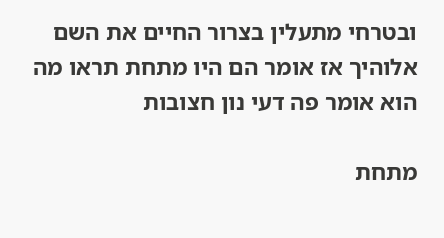ובטרחי מתעלין בצרור החיים את השם אלוהיך אז אומר הם היו מתחת תראו מה הוא אומר פה דעי נון חצובות

מתחת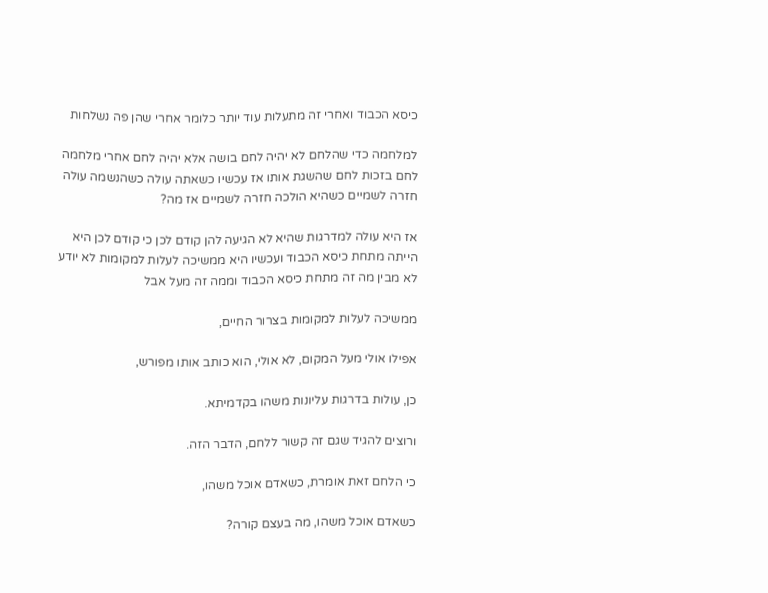כיסא הכבוד ואחרי זה מתעלות עוד יותר כלומר אחרי שהן פה נשלחות

למלחמה כדי שהלחם לא יהיה לחם בושה אלא יהיה לחם אחרי מלחמה לחם בזכות לחם שהשגת אותו אז עכשיו כשאתה עולה כשהנשמה עולה חזרה לשמיים כשהיא הולכה חזרה לשמיים אז מה?

אז היא עולה למדרגות שהיא לא הגיעה להן קודם לכן כי קודם לכן היא הייתה מתחת כיסא הכבוד ועכשיו היא ממשיכה לעלות למקומות לא יודע לא מבין מה זה מתחת כיסא הכבוד וממה זה מעל אבל

ממשיכה לעלות למקומות בצרור החיים,

אפילו אולי מעל המקום, לא אולי, הוא כותב אותו מפורש,

כן, עולות בדרגות עליונות משהו בקדמיתא.

ורוצים להגיד שגם זה קשור ללחם, הדבר הזה.

כי הלחם זאת אומרת, כשאדם אוכל משהו,

כשאדם אוכל משהו, מה בעצם קורה?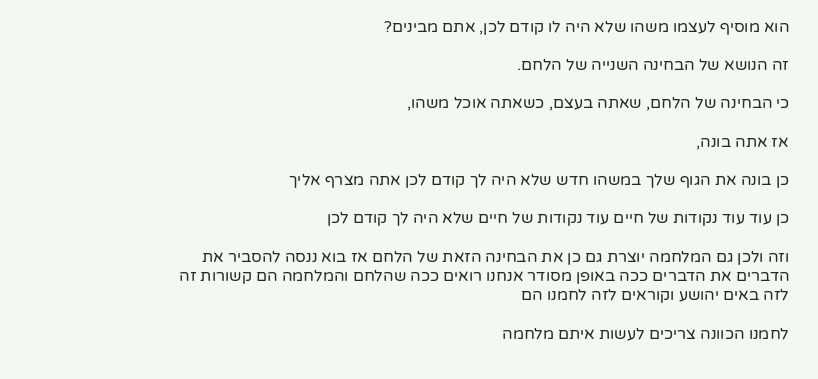הוא מוסיף לעצמו משהו שלא היה לו קודם לכן, אתם מבינים?

זה הנושא של הבחינה השנייה של הלחם.

כי הבחינה של הלחם, שאתה בעצם, כשאתה אוכל משהו,

אז אתה בונה,

כן בונה את הגוף שלך במשהו חדש שלא היה לך קודם לכן אתה מצרף אליך

כן עוד עוד נקודות של חיים עוד נקודות של חיים שלא היה לך קודם לכן

וזה ולכן גם המלחמה יוצרת גם כן את הבחינה הזאת של הלחם אז בוא ננסה להסביר את הדברים את הדברים ככה באופן מסודר אנחנו רואים ככה שהלחם והמלחמה הם קשורות זה לזה באים יהושע וקוראים לזה לחמנו הם

לחמנו הכוונה צריכים לעשות איתם מלחמה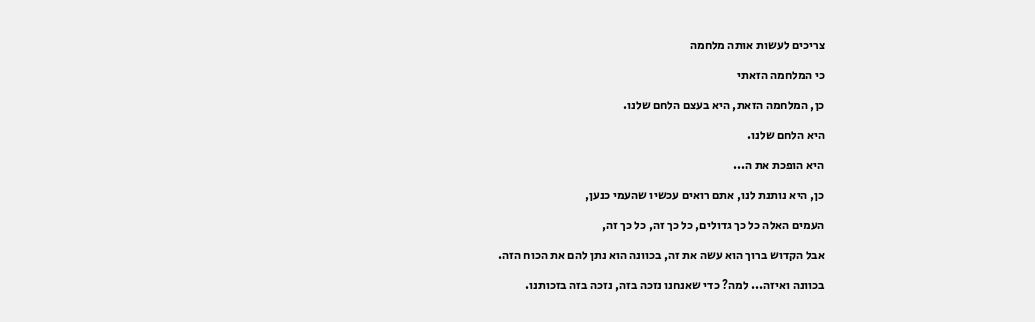צריכים לעשות אותה מלחמה

כי המלחמה הזאתי

כן, המלחמה הזאת, היא בעצם הלחם שלנו.

היא הלחם שלנו.

היא הופכת את ה...

כן, היא נותנת לנו, אתם רואים עכשיו שהעמי כנען,

העמים האלה כל כך גדולים, כל כך זה, כל כך זה,

אבל הקדוש ברוך הוא עשה את זה, בכוונה הוא נתן להם את הכוח הזה.

בכוונה ואיזה... למה? כדי שאנחנו נזכה בזה, נזכה בזה בזכותנו.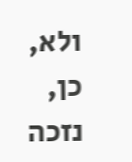ולא, כן, נזכה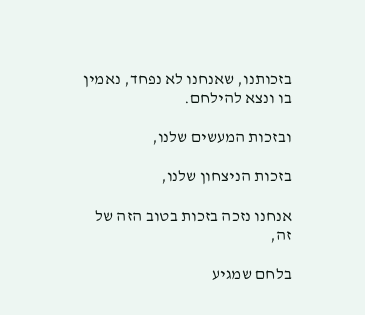בזכותנו, שאנחנו לא נפחד, נאמין בו ונצא להילחם.

ובזכות המעשים שלנו,

בזכות הניצחון שלנו,

אנחנו נזכה בזכות בטוב הזה של זה,

בלחם שמגיע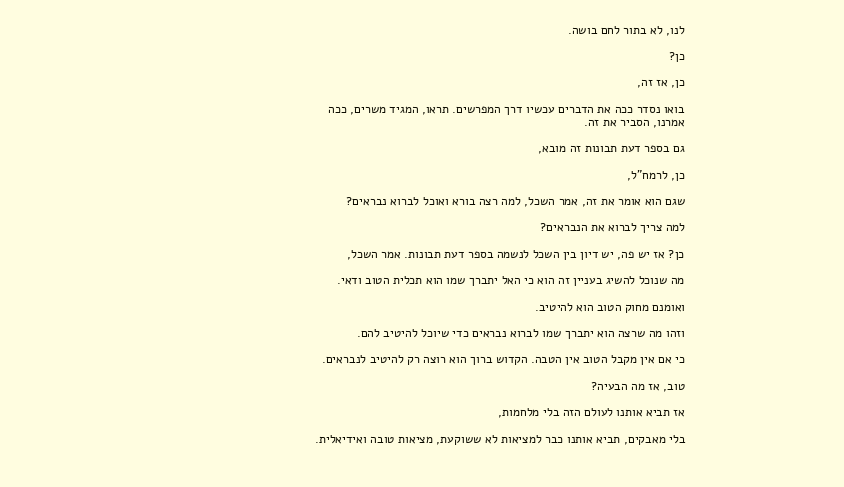לנו, לא בתור לחם בושה.

כן?

כן, אז זה,

בואו נסדר ככה את הדברים עכשיו דרך המפרשים. תראו, המגיד משרים, ככה אמרנו, הסביר את זה.

גם בספר דעת תבונות זה מובא,

כן, לרמח"ל,

שגם הוא אומר את זה, אמר השכל, למה רצה בורא ואוכל לברוא נבראים?

למה צריך לברוא את הנבראים?

כן? אז יש פה, יש דיון בין השכל לנשמה בספר דעת תבונות. אמר השכל,

מה שנוכל להשיג בעניין זה הוא כי האל יתברך שמו הוא תכלית הטוב ודאי.

ואומנם מחוק הטוב הוא להיטיב.

וזהו מה שרצה הוא יתברך שמו לברוא נבראים כדי שיוכל להיטיב להם.

כי אם אין מקבל הטוב אין הטבה. הקדוש ברוך הוא רוצה רק להיטיב לנבראים.

טוב, אז מה הבעיה?

אז תביא אותנו לעולם הזה בלי מלחמות,

בלי מאבקים, תביא אותנו כבר למציאות לא ששוקעת, מציאות טובה ואידיאלית.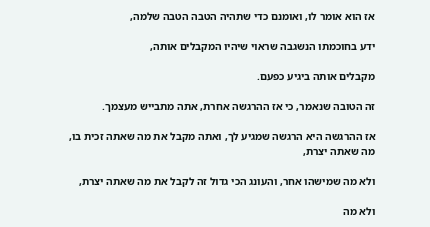אז הוא אומר לו, ואומנם כדי שתהיה הטבה הטבה שלמה,

ידע בחוכמתו הנשגבה שראוי שיהיו המקבלים אותה,

מקבלים אותה ביגיע כפעם.

זה הטובה שנאמר, כי אז ההרגשה אחרת, אתה מתבייש מעצמך.

אז ההרגשה היא הרגשה שמגיע לך, ואתה מקבל את מה שאתה זכית בו, מה שאתה יצרת,

ולא מה שמישהו אחר, והעונג הכי גדול זה לקבל את מה שאתה יצרת,

ולא מה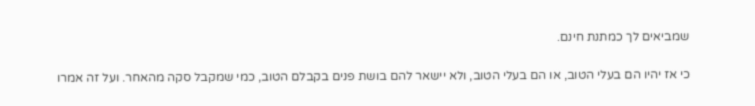שמביאים לך כמתנת חינם.

כי אז יהיו הם בעלי הטוב, או הם בעלי הטוב, ולא יישאר להם בושת פנים בקבלם הטוב, כמי שמקבל סקה מהאחר. ועל זה אמרו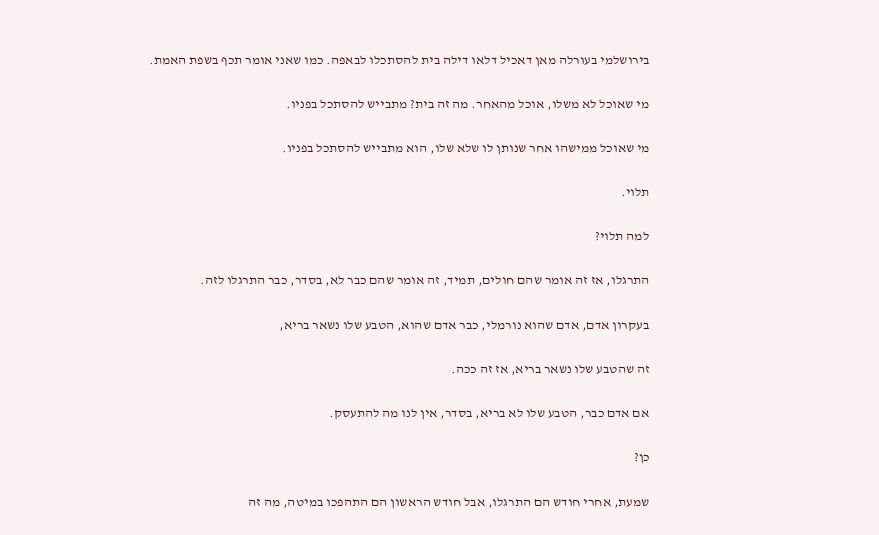בירושלמי בעורלה מאן דאכיל דלאו דילה בית להסתכלו לבאפה. כמו שאני אומר תכף בשפת האמת.

מי שאוכל לא משלו, אוכל מהאחר. מה זה בית? מתבייש להסתכל בפניו.

מי שאוכל ממישהו אחר שנותן לו שלא שלו, הוא מתבייש להסתכל בפניו.

תלוי.

למה תלוי?

התרגלו, אז זה אומר שהם חולים, תמיד, זה אומר שהם כבר לא, בסדר, כבר התרגלו לזה.

בעקרון אדם, אדם שהוא נורמלי, כבר אדם שהוא, הטבע שלו נשאר בריא,

זה שהטבע שלו נשאר בריא, אז זה ככה.

אם אדם כבר, הטבע שלו לא בריא, בסדר, אין לנו מה להתעסק.

כן?

שמעת, אחרי חודש הם התרגלו, אבל חודש הראשון הם התהפכו במיטה, מה זה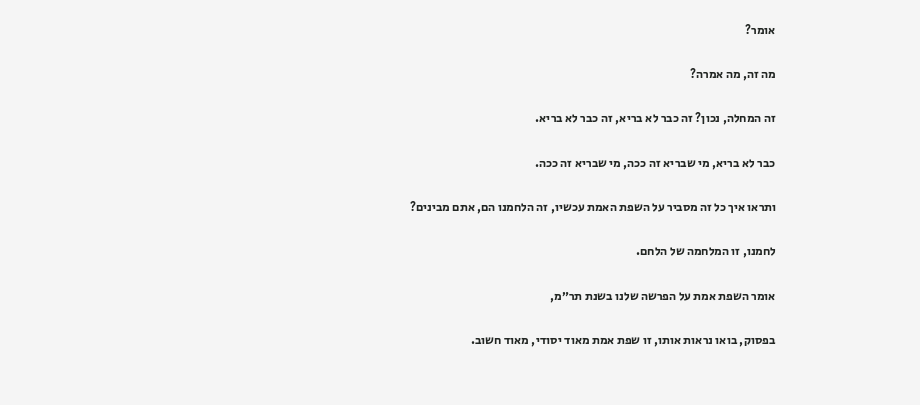אומר?

מה זה, מה אמרה?

זה המחלה, נכון? זה כבר לא בריא, זה כבר לא בריא.

כבר לא בריא, מי שבריא זה ככה, מי שבריא זה ככה.

ותראו איך כל זה מסביר על השפת האמת עכשיו, זה הלחמנו הם, אתם מבינים?

לחמנו, זו המלחמה של הלחם.

אומר השפת אמת על הפרשה שלנו בשנת תר״מ,

בפסוק, בואו נראות אותו, זו שפת אמת מאוד יסודי, מאוד חשוב.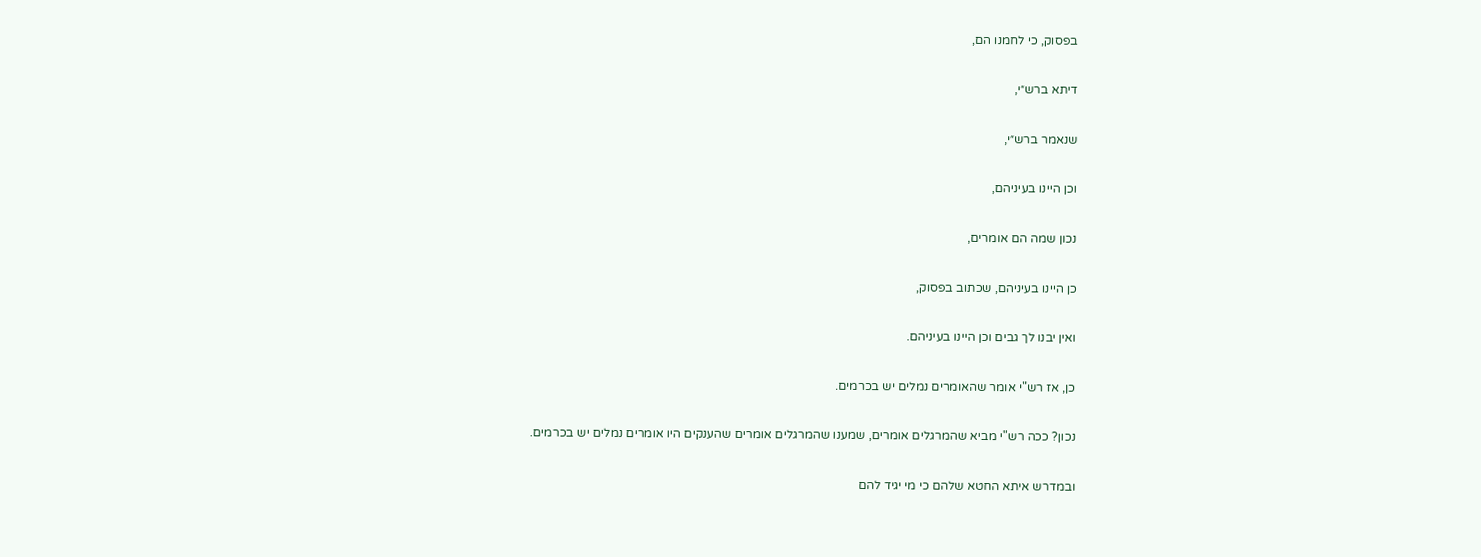בפסוק, כי לחמנו הם,

דיתא ברש״י,

שנאמר ברש״י,

וכן היינו בעיניהם,

נכון שמה הם אומרים,

כן היינו בעיניהם, שכתוב בפסוק,

ואין יבנו לך גבים וכן היינו בעיניהם.

כן, אז רש"י אומר שהאומרים נמלים יש בכרמים.

נכון? ככה רש"י מביא שהמרגלים אומרים, שמענו שהמרגלים אומרים שהענקים היו אומרים נמלים יש בכרמים.

ובמדרש איתא החטא שלהם כי מי יגיד להם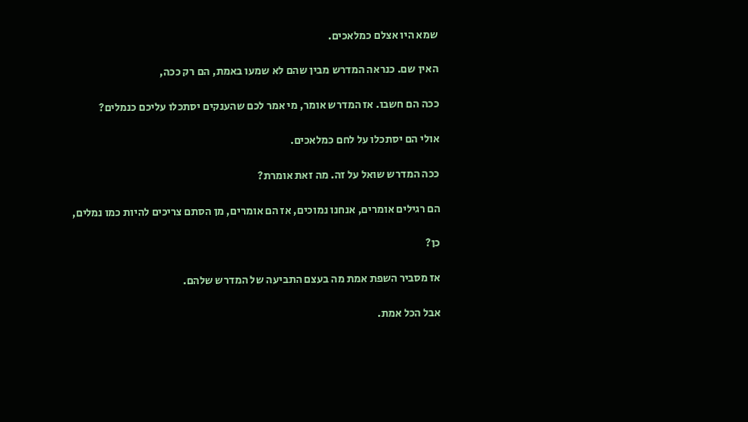שמא היו אצלם כמלאכים.

האין שם. כנראה המדרש מבין שהם לא שמעו באמת, הם רק ככה,

ככה הם חשבו. אז המדרש אומר, מי אמר לכם שהענקים יסתכלו עליכם כנמלים?

אולי הם יסתכלו על לחם כמלאכים.

ככה המדרש שואל על זה. מה זאת אומרת?

הם רגילים אומרים, אנחנו נמוכים, אז הם אומרים, מן הסתם צריכים להיות כמו נמלים,

כן?

אז מסביר השפת אמת מה בעצם התביעה של המדרש שלהם.

אבל הכל אמת.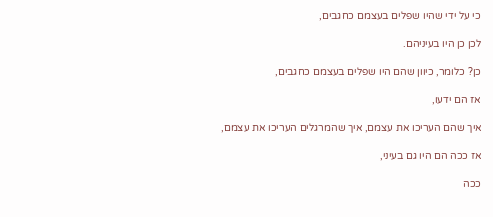כי על ידי שהיו שפלים בעצמם כחגבים,

לכן כן היו בעיניהם.

כן? כלומר, כיוון שהם היו שפלים בעצמם כחגבים,

אז הם ידעו,

איך שהם העריכו את עצמם, איך שהמרגלים העריכו את עצמם,

אז ככה הם היו גם בעיני,

ככה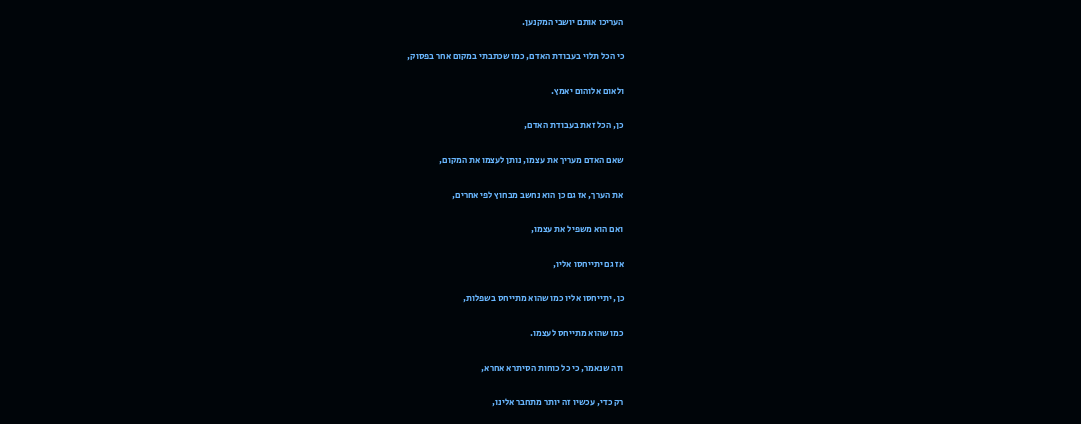העריכו אותם יושבי המקנען.

כי הכל תלוי בעבודת האדם, כמו שכתבתי במקום אחר בפסוק,

ולאום אלוהום יאמץ.

כן, הכל זאת בעבודת האדם,

שאם האדם מעריך את עצמו, נותן לעצמו את המקום,

את הערך, אז גם כן הוא נחשב מבחוץ לפי אחרים,

ואם הוא משפיל את עצמו,

אז גם יתייחסו אליו,

כן, יתייחסו אליו כמו שהוא מתייחס בשפלות,

כמו שהוא מתייחס לעצמו.

וזה שנאמר, כי כל כוחות הסיתרא אחרא,

רק כדי, עכשיו זה יותר מתחבר אלינו,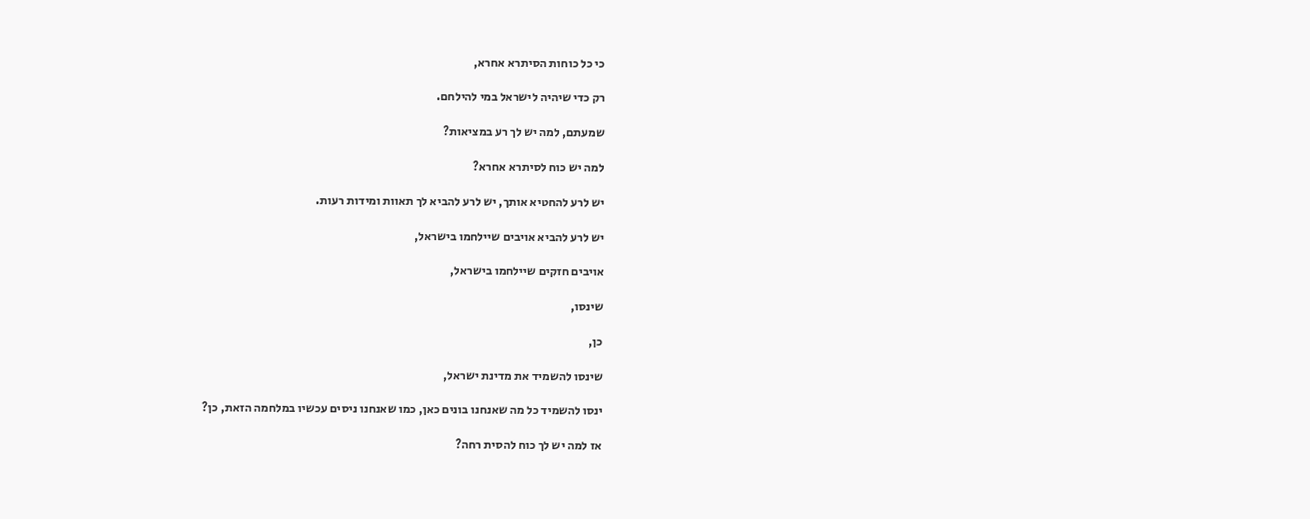כי כל כוחות הסיתרא אחרא,

רק כדי שיהיה לישראל במי להילחם.

שמעתם, למה יש לך רע במציאות?

למה יש כוח לסיתרא אחרא?

יש לרע להחטיא אותך, יש לרע להביא לך תאוות ומידות רעות.

יש לרע להביא אויבים שיילחמו בישראל,

אויבים חזקים שיילחמו בישראל,

שינסו,

כן,

שינסו להשמיד את מדינת ישראל,

ינסו להשמיד כל מה שאנחנו בונים כאן, כמו שאנחנו ניסים עכשיו במלחמה הזאת, כן?

אז למה יש לך כוח להסית רחה?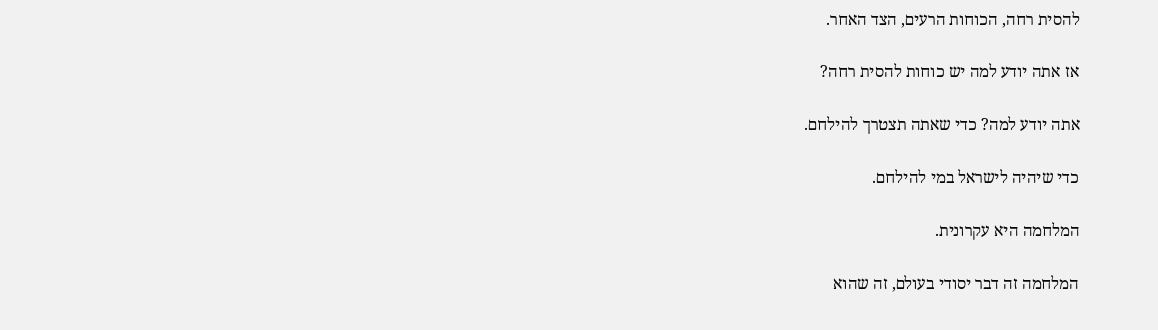להסית רחה, הכוחות הרעים, הצד האחר.

אז אתה יודע למה יש כוחות להסית רחה?

אתה יודע למה? כדי שאתה תצטרך להילחם.

כדי שיהיה לישראל במי להילחם.

המלחמה היא עקרונית.

המלחמה זה דבר יסודי בעולם, זה שהוא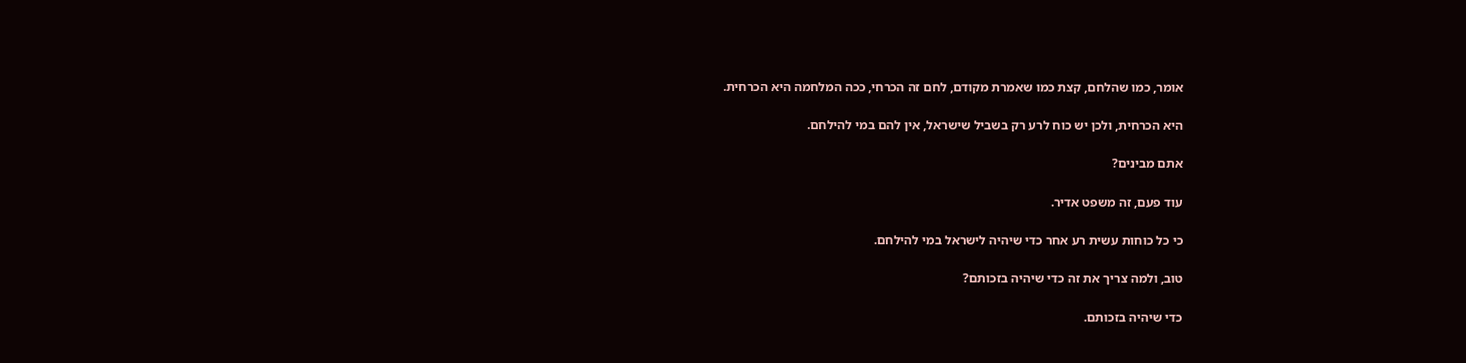אומר, כמו שהלחם, קצת כמו שאמרת מקודם, לחם זה הכרחי, ככה המלחמה היא הכרחית.

היא הכרחית, ולכן יש כוח לרע רק בשביל שישראל, אין להם במי להילחם.

אתם מבינים?

עוד פעם, זה משפט אדיר.

כי כל כוחות עשית רע אחר כדי שיהיה לישראל במי להילחם.

טוב, ולמה צריך את זה כדי שיהיה בזכותם?

כדי שיהיה בזכותם.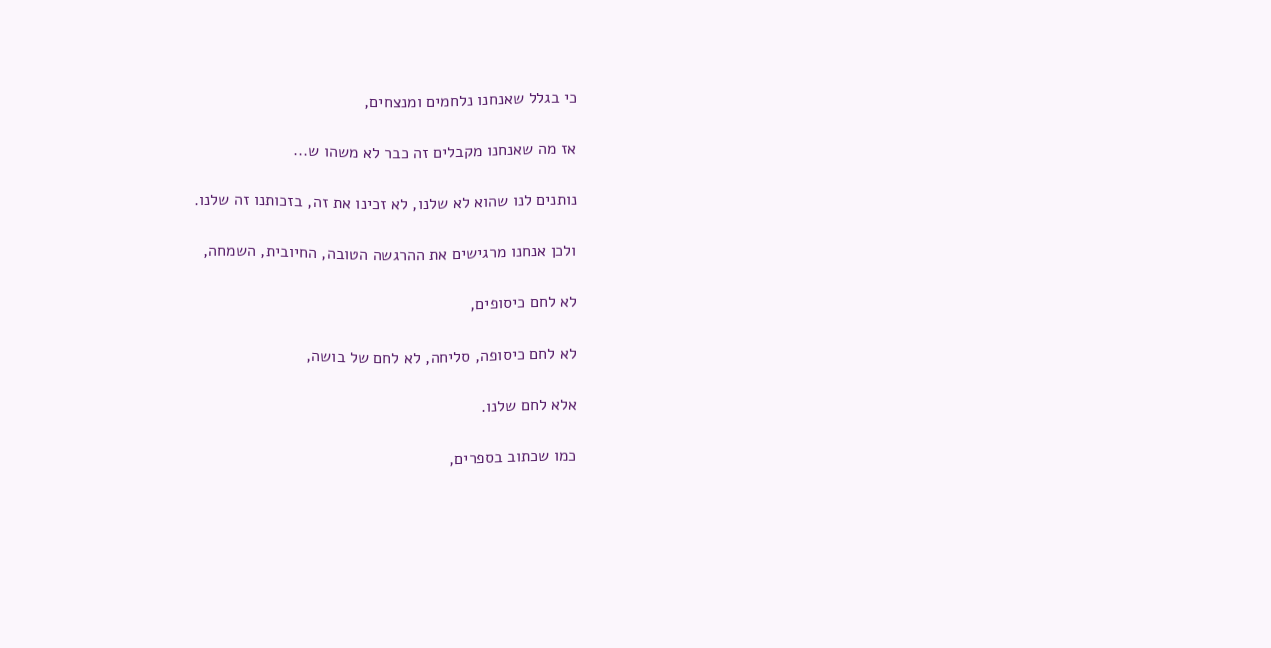כי בגלל שאנחנו נלחמים ומנצחים,

אז מה שאנחנו מקבלים זה כבר לא משהו ש...

נותנים לנו שהוא לא שלנו, לא זכינו את זה, בזכותנו זה שלנו.

ולכן אנחנו מרגישים את ההרגשה הטובה, החיובית, השמחה,

לא לחם כיסופים,

לא לחם כיסופה, סליחה, לא לחם של בושה,

אלא לחם שלנו.

כמו שכתוב בספרים,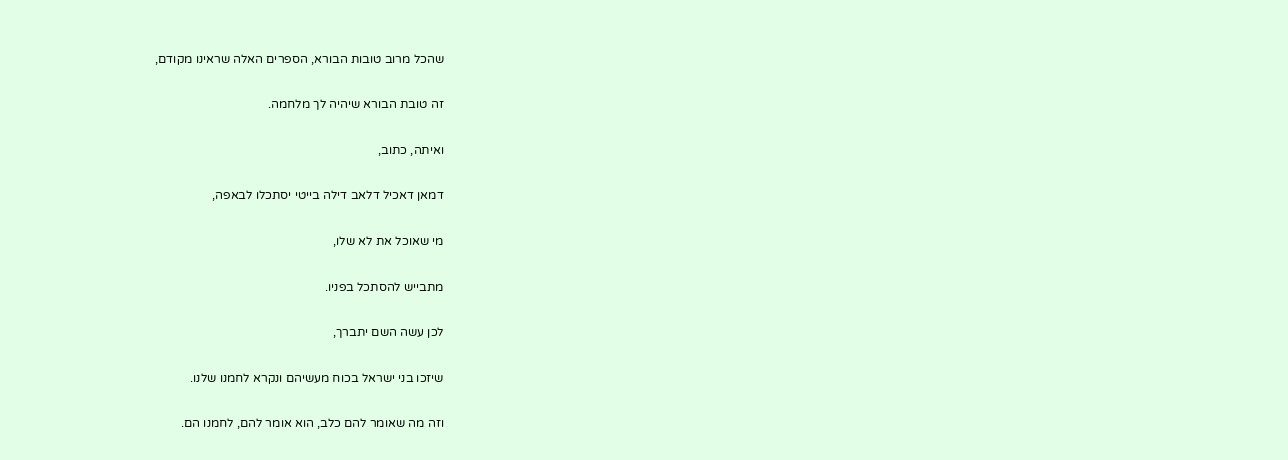שהכל מרוב טובות הבורא, הספרים האלה שראינו מקודם,

זה טובת הבורא שיהיה לך מלחמה.

ואיתה, כתוב,

דמאן דאכיל דלאב דילה בייטי יסתכלו לבאפה,

מי שאוכל את לא שלו,

מתבייש להסתכל בפניו.

לכן עשה השם יתברך,

שיזכו בני ישראל בכוח מעשיהם ונקרא לחמנו שלנו.

וזה מה שאומר להם כלב, הוא אומר להם, לחמנו הם.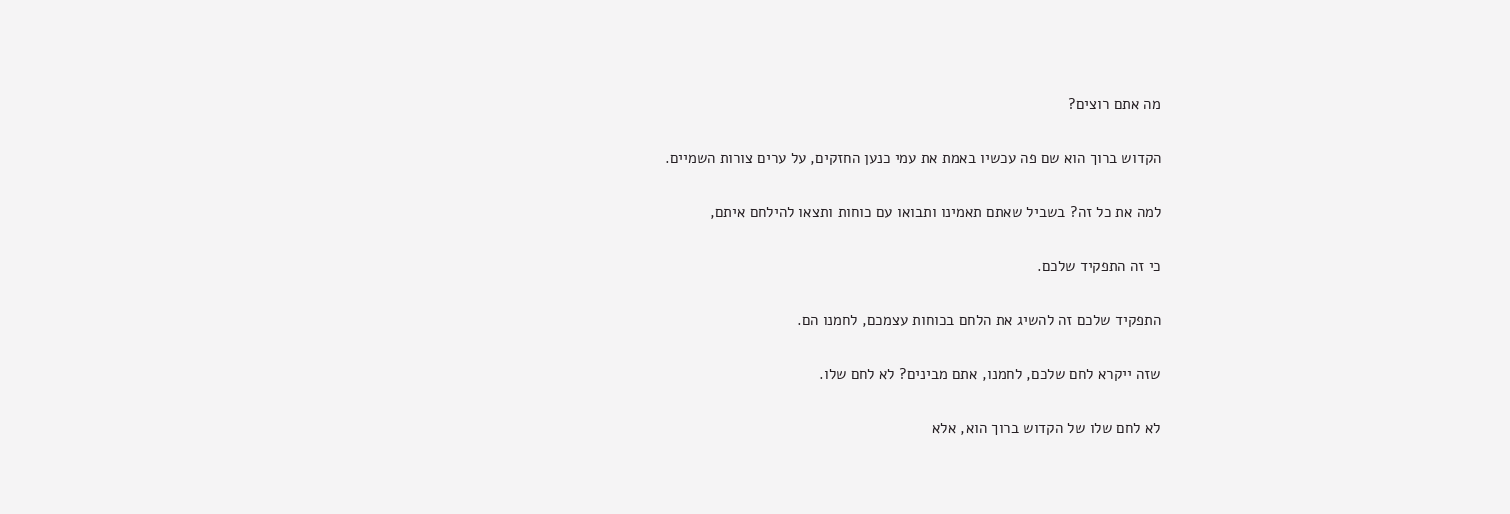מה אתם רוצים?

הקדוש ברוך הוא שם פה עכשיו באמת את עמי כנען החזקים, על ערים צורות השמיים.

למה את כל זה? בשביל שאתם תאמינו ותבואו עם כוחות ותצאו להילחם איתם,

כי זה התפקיד שלכם.

התפקיד שלכם זה להשיג את הלחם בכוחות עצמכם, לחמנו הם.

שזה ייקרא לחם שלכם, לחמנו, אתם מבינים? לא לחם שלו.

לא לחם שלו של הקדוש ברוך הוא, אלא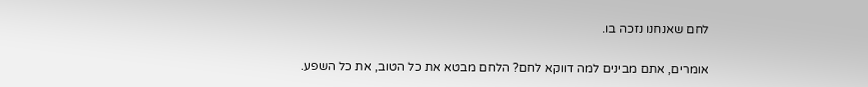לחם שאנחנו נזכה בו.

אומרים, אתם מבינים למה דווקא לחם? הלחם מבטא את כל הטוב, את כל השפע.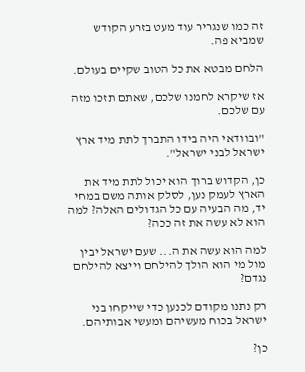זה כמו שנגריר עוד מעט בזרע הקודש שמביא פה.

הלחם מבטא את כל הטוב שקיים בעולם.

אז שיקרא לחמנו שלכם, שאתם תזכו מזה עם שלכם.

"ובוודאי היה בידו התברך לתת מיד ארץ ישראל לבני ישראל".

כן, הקדוש ברוך הוא יכול לתת מיד את הארץ לעמק נען, לסלק אותה משם במחי יד, מה הבעיה עם כל הגדולים האלה? למה הוא לא עשה את זה ככה?

למה הוא עשה את ה... שעם ישראל יבין מול מי הוא הולך להילחם וייצא להילחם נגדם?

רק נתנו מקודם לכנען כדי שייקחו בני ישראל בכוח מעשיהם ומעשי אבותיהם.

כן?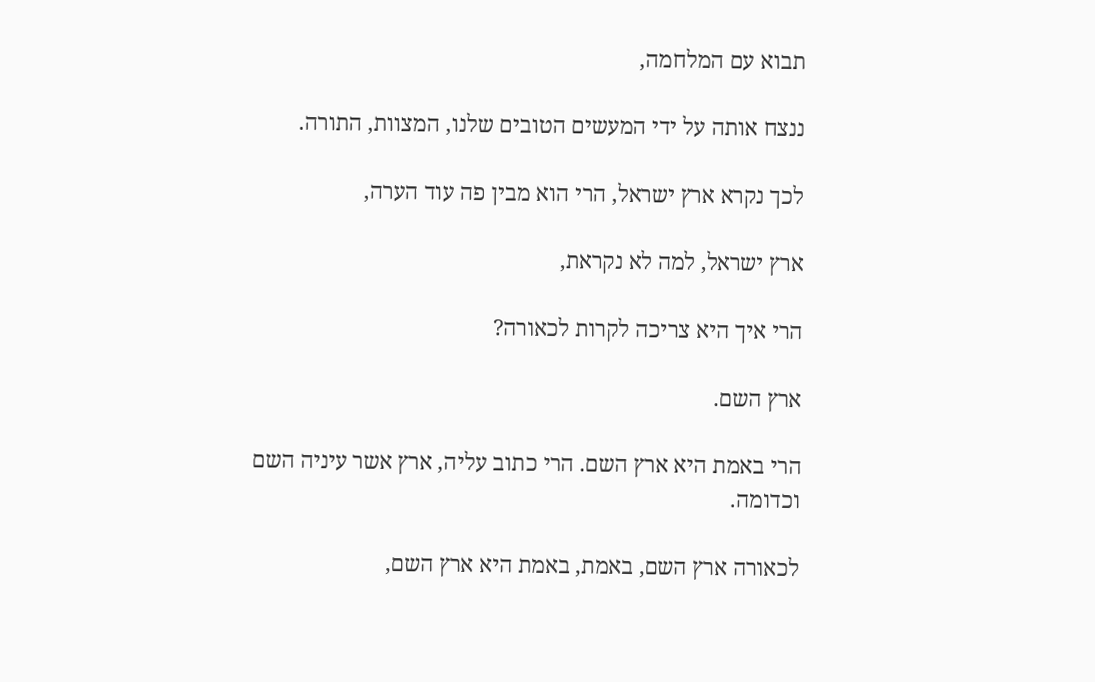תבוא עם המלחמה,

ננצח אותה על ידי המעשים הטובים שלנו, המצוות, התורה.

לכך נקרא ארץ ישראל, הרי הוא מבין פה עוד הערה,

ארץ ישראל, למה לא נקראת,

הרי איך היא צריכה לקרות לכאורה?

ארץ השם.

הרי באמת היא ארץ השם. הרי כתוב עליה, ארץ אשר עיניה השם וכדומה.

לכאורה ארץ השם, באמת, באמת היא ארץ השם,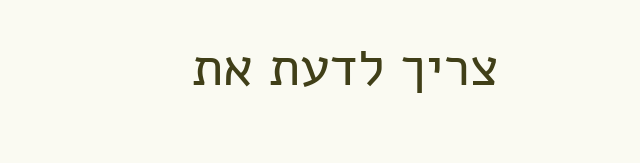צריך לדעת את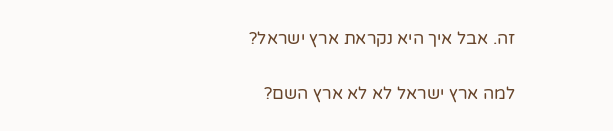זה. אבל איך היא נקראת ארץ ישראל?

למה ארץ ישראל לא לא ארץ השם?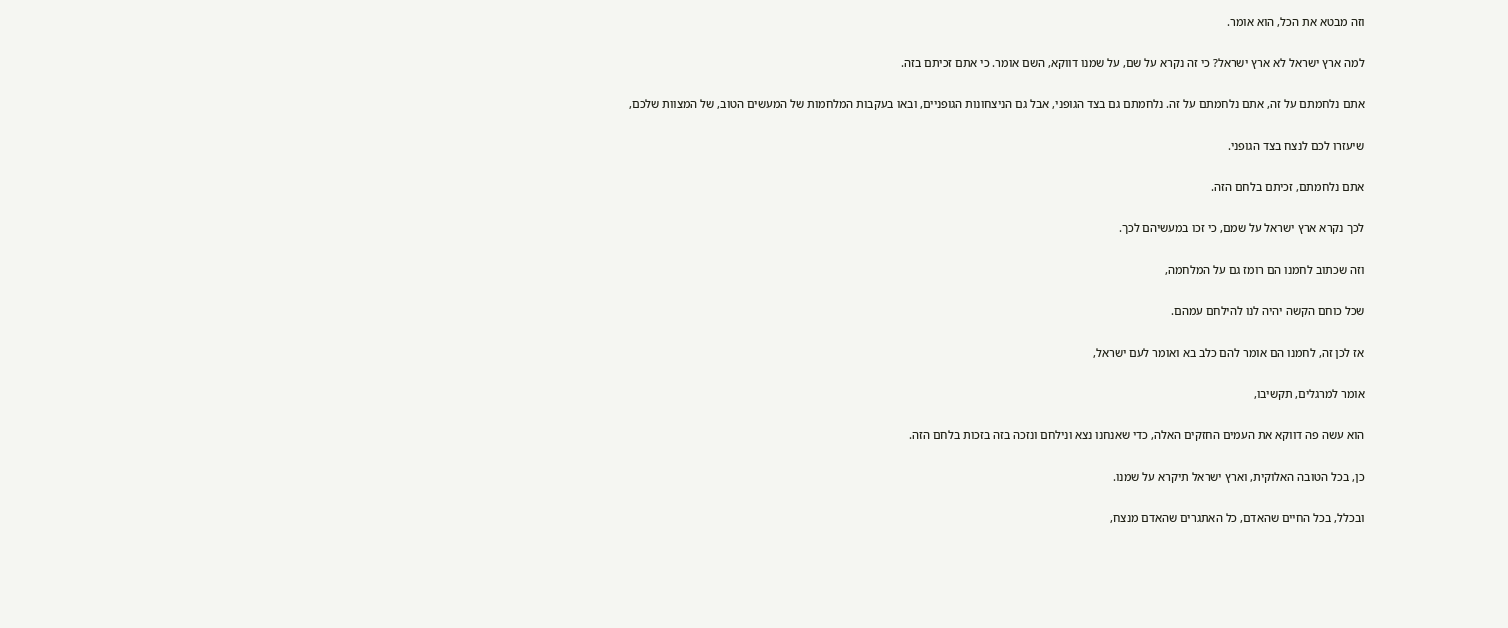וזה מבטא את הכל, הוא אומר.

למה ארץ ישראל לא ארץ ישראל? כי זה נקרא על שם, על שמנו דווקא, השם אומר. כי אתם זכיתם בזה.

אתם נלחמתם על זה, אתם נלחמתם על זה. נלחמתם גם בצד הגופני, אבל גם הניצחונות הגופניים, ובאו בעקבות המלחמות של המעשים הטוב, של המצוות שלכם,

שיעזרו לכם לנצח בצד הגופני.

אתם נלחמתם, זכיתם בלחם הזה.

לכך נקרא ארץ ישראל על שמם, כי זכו במעשיהם לכך.

וזה שכתוב לחמנו הם רומז גם על המלחמה,

שכל כוחם הקשה יהיה לנו להילחם עמהם.

אז לכן זה, לחמנו הם אומר להם כלב בא ואומר לעם ישראל,

אומר למרגלים, תקשיבו,

הוא עשה פה דווקא את העמים החזקים האלה, כדי שאנחנו נצא ונילחם ונזכה בזה בזכות בלחם הזה.

כן, בכל הטובה האלוקית, וארץ ישראל תיקרא על שמנו.

ובכלל, בכל החיים שהאדם, כל האתגרים שהאדם מנצח,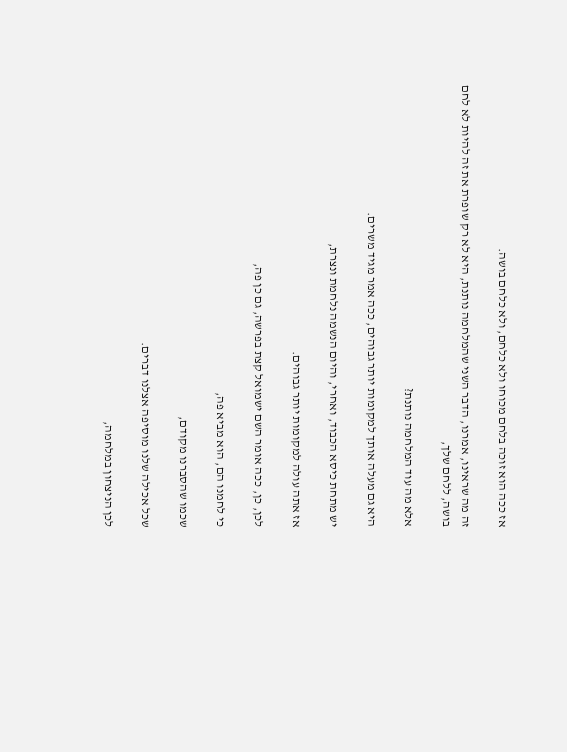אז ככה הוא זוכה בלחם מכוחו ולא כלחם, ולא כלחם בושה.

זה מה שראינו, אמרנו, הדבר השני שהמלחמה נותנת, היא לא רק שופרת את זה להיות לא לחם בושה, ללחם שלך,

אלא מה עוד המלחמה נותנת?

היא גם מעלה אותך למקומות יותר גבוהים, ככה אמר מגיד משרים.

יש מתחת כיסא הכבוד, ואחרי, והיום הנשמה נלחמת ונצרת,

אז אתה עולה למקומות יותר גבוהים.

לכן, כן, ככה אומר השם ישמואל קצת בפרשה, גם כן פה,

כי לחמנו הם, הוא מביא פה,

שכמו שהסברנו מקודם,

שכל אכילה שלנו מוסיפה אצלנו דברים.

לכן הניצחון במלחמה,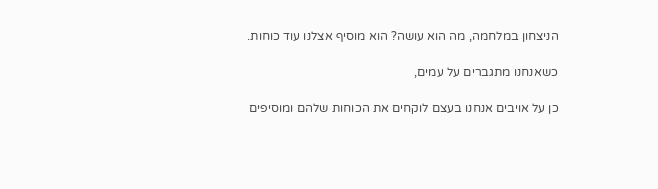הניצחון במלחמה, מה הוא עושה? הוא מוסיף אצלנו עוד כוחות.

כשאנחנו מתגברים על עמים,

כן על אויבים אנחנו בעצם לוקחים את הכוחות שלהם ומוסיפים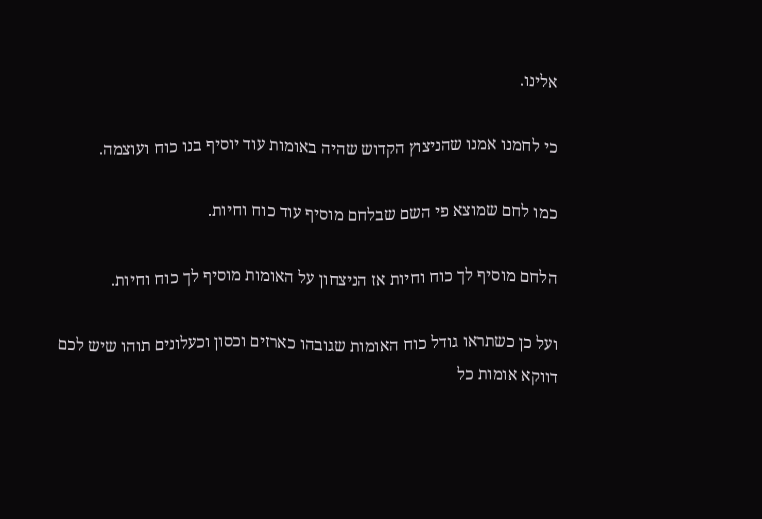אלינו.

כי לחמנו אמנו שהניצוץ הקדוש שהיה באומות עוד יוסיף בנו כוח ועוצמה.

כמו לחם שמוצא פי השם שבלחם מוסיף עוד כוח וחיות.

הלחם מוסיף לך כוח וחיות אז הניצחון על האומות מוסיף לך כוח וחיות.

ועל כן כשתראו גודל כוח האומות שגובהו כארזים וכסון וכעלונים תוהו שיש לכם דווקא אומות כל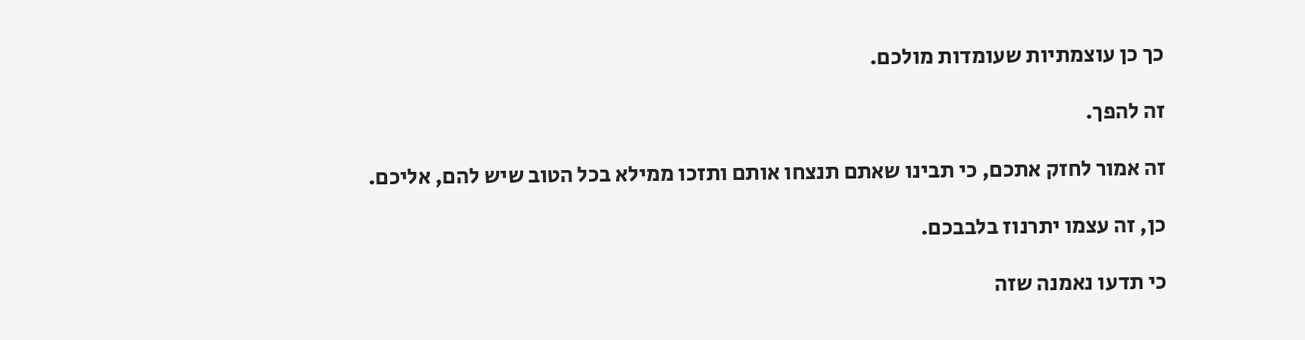כך כן עוצמתיות שעומדות מולכם.

זה להפך.

זה אמור לחזק אתכם, כי תבינו שאתם תנצחו אותם ותזכו ממילא בכל הטוב שיש להם, אליכם.

כן, זה עצמו יתרנוז בלבבכם.

כי תדעו נאמנה שזה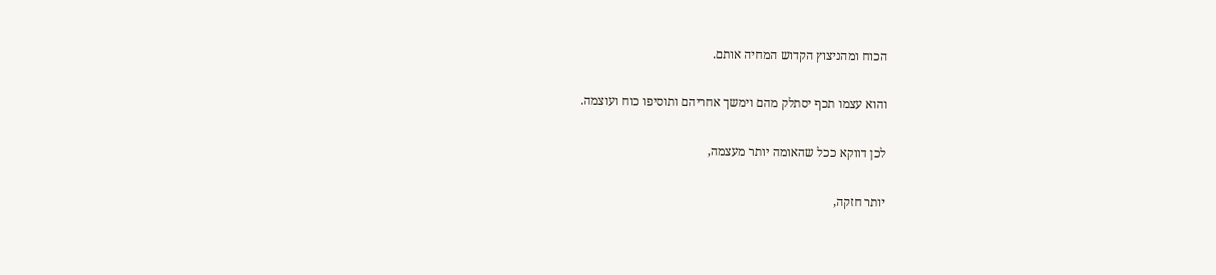הכוח ומהניצוץ הקדוש המחיה אותם.

והוא עצמו תכף יסתלק מהם וימשך אחריהם ותוסיפו כוח ועוצמה.

לכן דווקא ככל שהאומה יותר מעצמה,

יותר חזקה,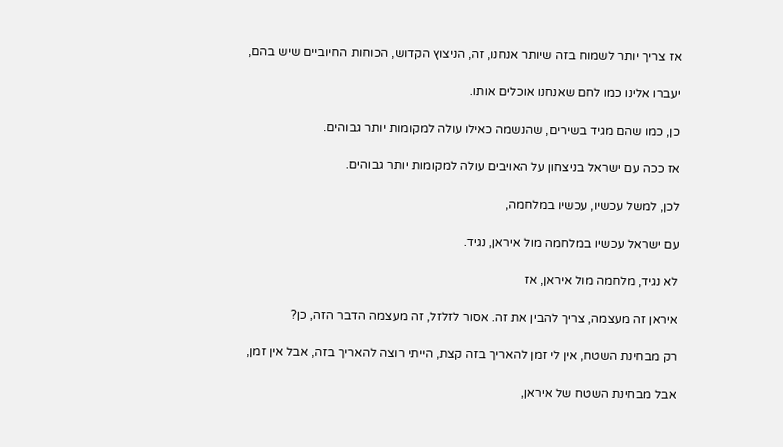אז צריך יותר לשמוח בזה שיותר אנחנו, זה, הניצוץ הקדוש, הכוחות החיוביים שיש בהם,

יעברו אלינו כמו לחם שאנחנו אוכלים אותו.

כן, כמו שהם מגיד בשירים, שהנשמה כאילו עולה למקומות יותר גבוהים.

אז ככה עם ישראל בניצחון על האויבים עולה למקומות יותר גבוהים.

לכן, למשל עכשיו, עכשיו במלחמה,

עם ישראל עכשיו במלחמה מול איראן, נגיד.

לא נגיד, מלחמה מול איראן, אז

איראן זה מעצמה, צריך להבין את זה. אסור לזלזל, זה מעצמה הדבר הזה, כן?

רק מבחינת השטח, אין לי זמן להאריך בזה קצת, הייתי רוצה להאריך בזה, אבל אין זמן,

אבל מבחינת השטח של איראן,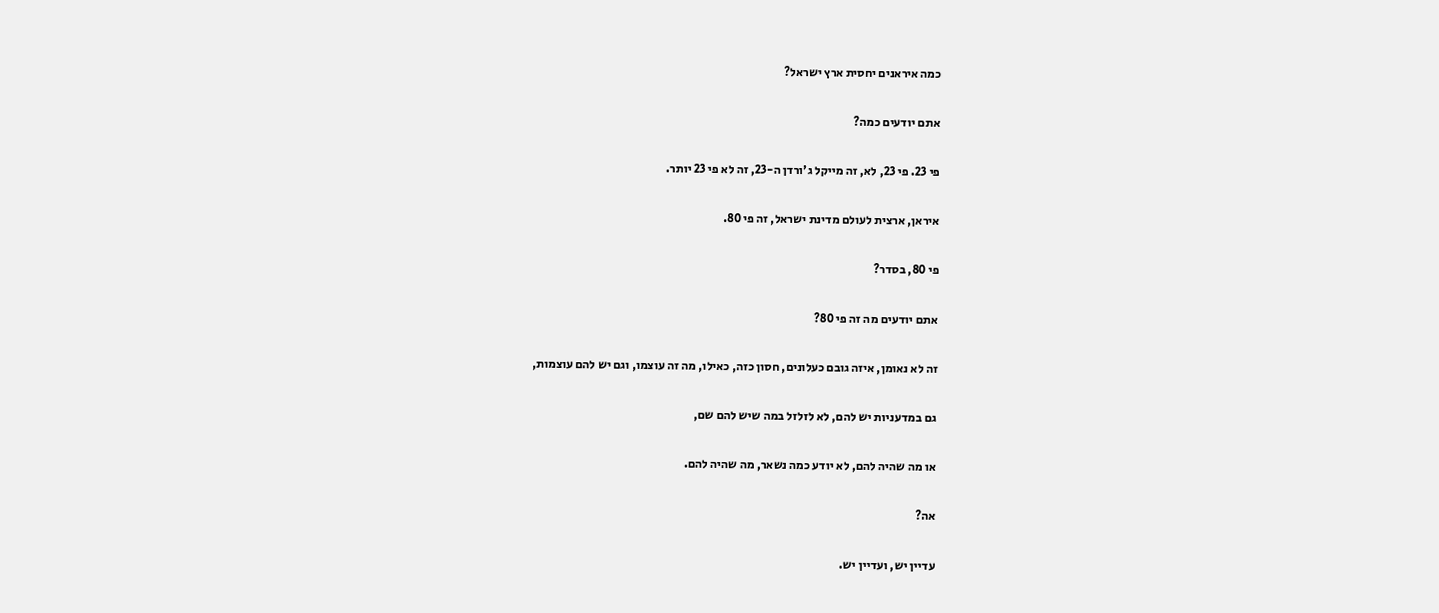כמה איראנים יחסית ארץ ישראל?

אתם יודעים כמה?

פי 23. פי 23, לא, זה מייקל ג'ורדן ה-23, זה לא פי 23 יותר.

איראן, ארצית לעולם מדינת ישראל, זה פי 80.

פי 80, בסדר?

אתם יודעים מה זה פי 80?

זה לא נאומן, איזה גובם כעלונים, חסון כזה, כאילו, מה זה עוצמו, וגם יש להם עוצמות,

גם במדעניות יש להם, לא לזלזל במה שיש להם שם,

או מה שהיה להם, לא יודע כמה נשאר, מה שהיה להם.

אה?

עדיין יש, ועדיין יש.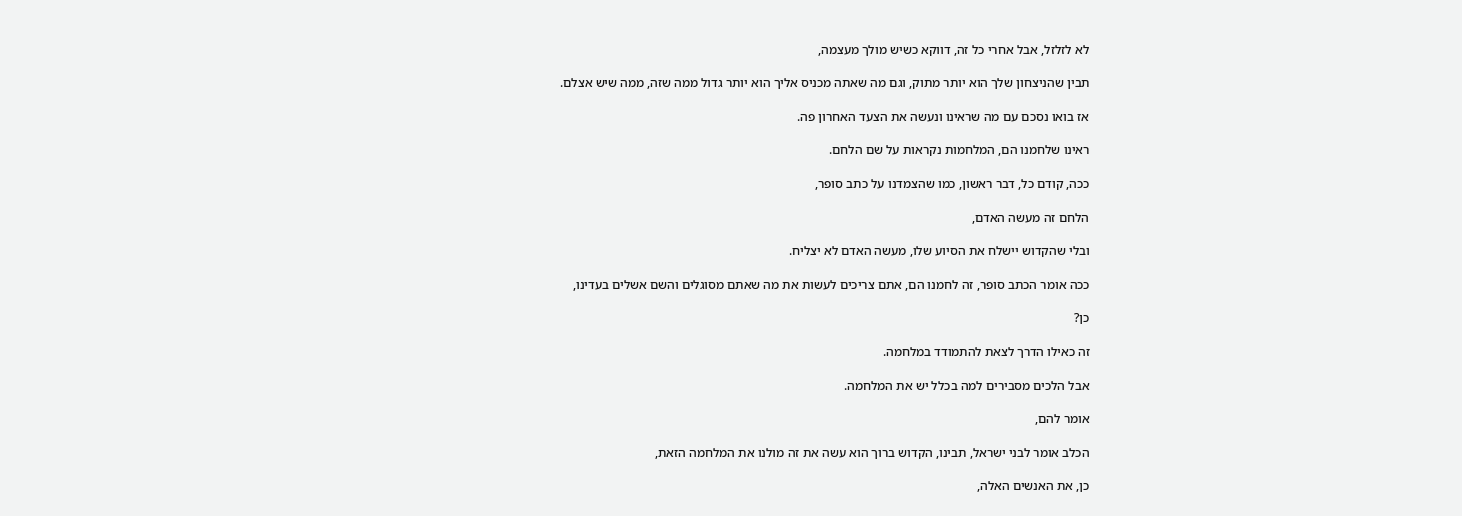לא לזלזל, אבל אחרי כל זה, דווקא כשיש מולך מעצמה,

תבין שהניצחון שלך הוא יותר מתוק, וגם מה שאתה מכניס אליך הוא יותר גדול ממה שזה, ממה שיש אצלם.

אז בואו נסכם עם מה שראינו ונעשה את הצעד האחרון פה.

ראינו שלחמנו הם, המלחמות נקראות על שם הלחם.

ככה, קודם כל, דבר ראשון, כמו שהצמדנו על כתב סופר,

הלחם זה מעשה האדם,

ובלי שהקדוש יישלח את הסיוע שלו, מעשה האדם לא יצליח.

ככה אומר הכתב סופר, זה לחמנו הם, אתם צריכים לעשות את מה שאתם מסוגלים והשם אשלים בעדינו,

כן?

זה כאילו הדרך לצאת להתמודד במלחמה.

אבל הלכים מסבירים למה בכלל יש את המלחמה.

אומר להם,

הכלב אומר לבני ישראל, תבינו, הקדוש ברוך הוא עשה את זה מולנו את המלחמה הזאת,

כן, את האנשים האלה,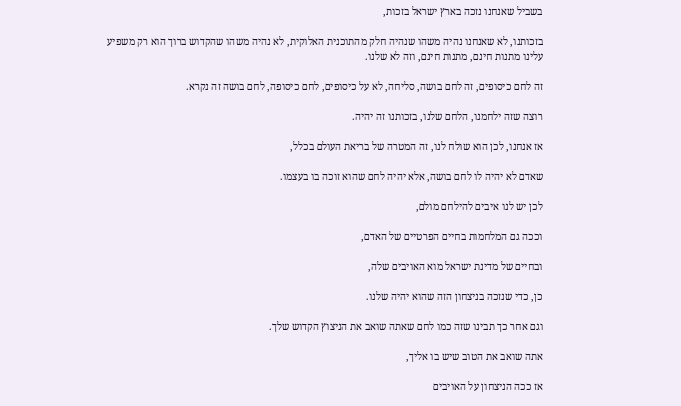בשביל שאנחנו נזכה בארץ ישראל בזכות,

בזכותנו, לא שאנחנו נהיה משהו שנהיה חלק מהתוכנית האלוקית, לא נהיה משהו שהקדוש ברוך הוא רק משפיע עלינו מתנות חינם, מתנות חינם, וזה לא שלנו.

זה לחם כיסופים, זה לחם בושה, סליחה, לא על כיסופים, לחם כיסופה, לחם בושה זה נקרא.

רוצה שזה ילחמנו, הלחם שלנו, בזכותנו זה יהיה.

אז אנחנו, לכן הוא שולח לנו, זה המטרה של בריאת העולם בכלל,

שאדם לא יהיה לו לחם בושה, אלא יהיה לחם שהוא זוכה בו בעצמו.

לכן יש לנו איבים להילחם מולם,

וככה גם המלחמות בחיים הפרטיים של האדם,

ובחיים של מדינת ישראל מוא האויבים שלה,

כן, כדי שנזכה בניצחון הזה שהוא יהיה שלנו.

וגם אחר כך תבינו שזה כמו לחם שאתה שואב את הניצוץ הקדוש שלך.

אתה שואב את הטוב שיש בו אליך,

אז ככה הניצחון על האויבים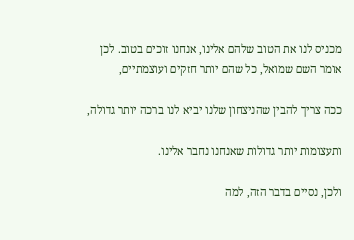מכניס לנו את הטוב שלהם אלינו, אנחנו זוכים בטוב. לכן אומר השם שמואל, כל שהם יותר חזקים ועוצמתיים,

ככה צריך להבין שהניצחון שלנו יביא לנו ברכה יותר גדולה,

ותעצומות יותר גדולות שאנחנו נחבר אלינו.

ולכן, נסיים בדבר הזה, למה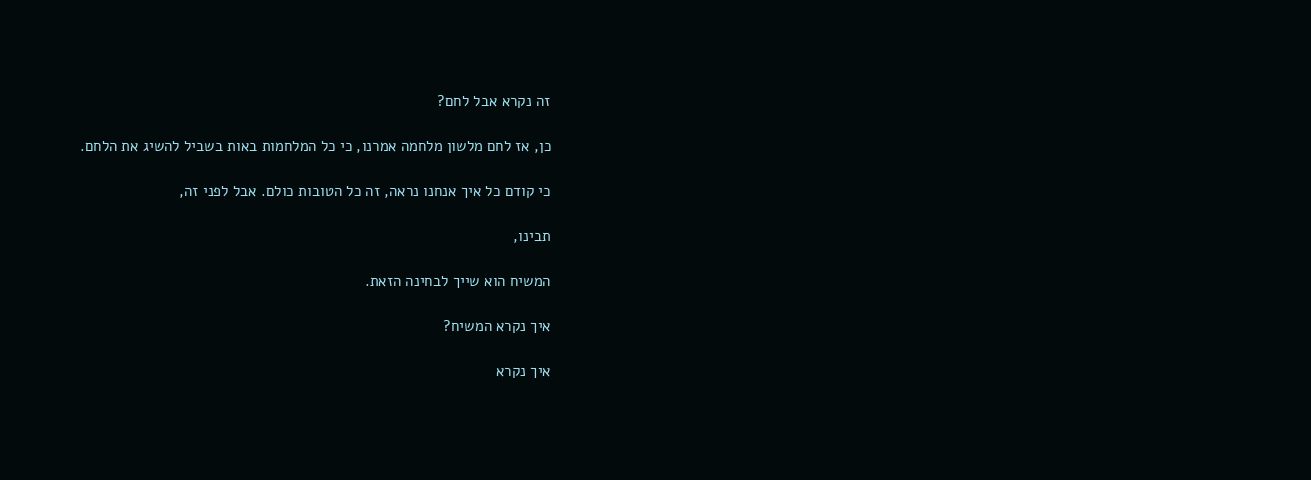זה נקרא אבל לחם?

כן, אז לחם מלשון מלחמה אמרנו, כי כל המלחמות באות בשביל להשיג את הלחם.

כי קודם כל איך אנחנו נראה, זה כל הטובות כולם. אבל לפני זה,

תבינו,

המשיח הוא שייך לבחינה הזאת.

איך נקרא המשיח?

איך נקרא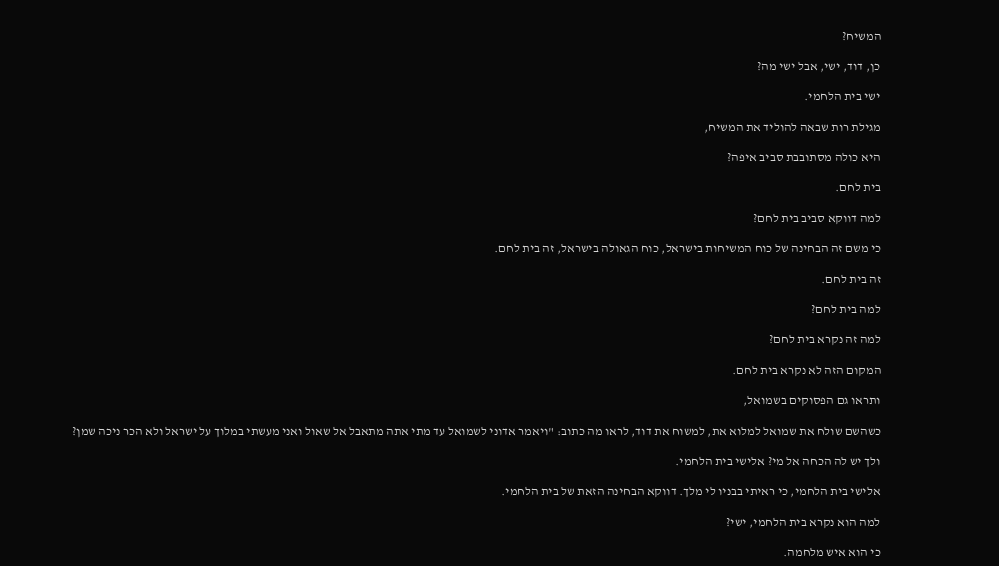המשיח?

כן, דוד, ישי, אבל ישי מה?

ישי בית הלחמי.

מגילת רות שבאה להוליד את המשיח,

היא כולה מסתובבת סביב איפה?

בית לחם.

למה דווקא סביב בית לחם?

כי משם זה הבחינה של כוח המשיחות בישראל, כוח הגאולה בישראל, זה בית לחם.

זה בית לחם.

למה בית לחם?

למה זה נקרא בית לחם?

המקום הזה לא נקרא בית לחם.

ותראו גם הפסוקים בשמואל,

כשהשם שולח את שמואל למלוא את, למשוח את דוד, לראו מה כתוב: "ויאמר אדוני לשמואל עד מתי אתה מתאבל אל שאול ואני מעשתי במלוך על ישראל ולא הכר ניכה שמן?

ולך יש לה הכחה אל מי? אלישי בית הלחמי.

אלישי בית הלחמי, כי ראיתי בבניו לי מלך. דווקא הבחינה הזאת של בית הלחמי.

למה הוא נקרא בית הלחמי, ישי?

כי הוא איש מלחמה.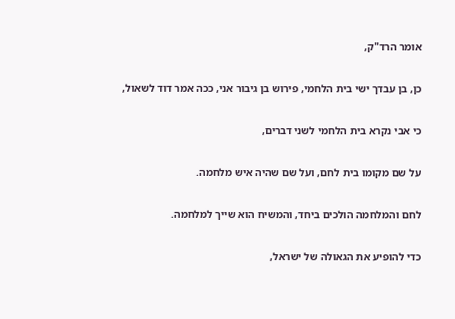אומר הרד"ק,

כן, בן עבדך ישי בית הלחמי, פירוש בן גיבור אני, ככה אמר דוד לשאול,

כי אבי נקרא בית הלחמי לשני דברים,

על שם מקומו בית לחם, ועל שם שהיה איש מלחמה.

לחם והמלחמה הולכים ביחד, והמשיח הוא שייך למלחמה.

כדי להופיע את הגאולה של ישראל,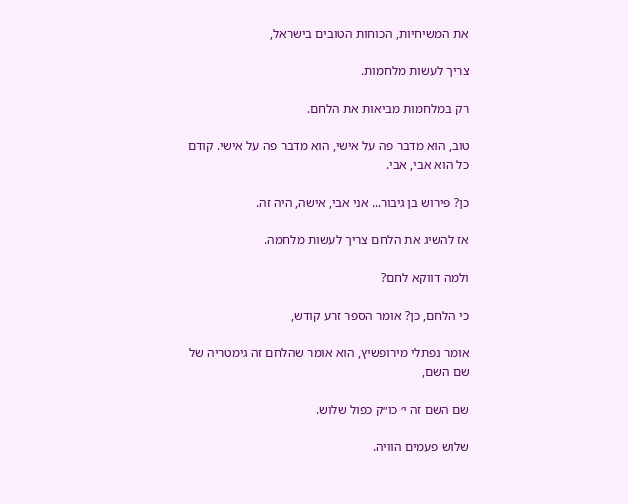את המשיחיות, הכוחות הטובים בישראל,

צריך לעשות מלחמות.

רק במלחמות מביאות את הלחם.

טוב, הוא מדבר פה על אישי, הוא מדבר פה על אישי. קודם כל הוא אבי, אבי.

כן? פירוש בן גיבור... אני אבי, אישה, היה זה.

אז להשיג את הלחם צריך לעשות מלחמה.

ולמה דווקא לחם?

כי הלחם, כן? אומר הספר זרע קודש,

אומר נפתלי מירופשיץ, הוא אומר שהלחם זה גימטריה של שם השם,

שם השם זה י׳ כו״ק כפול שלוש.

שלוש פעמים הוויה.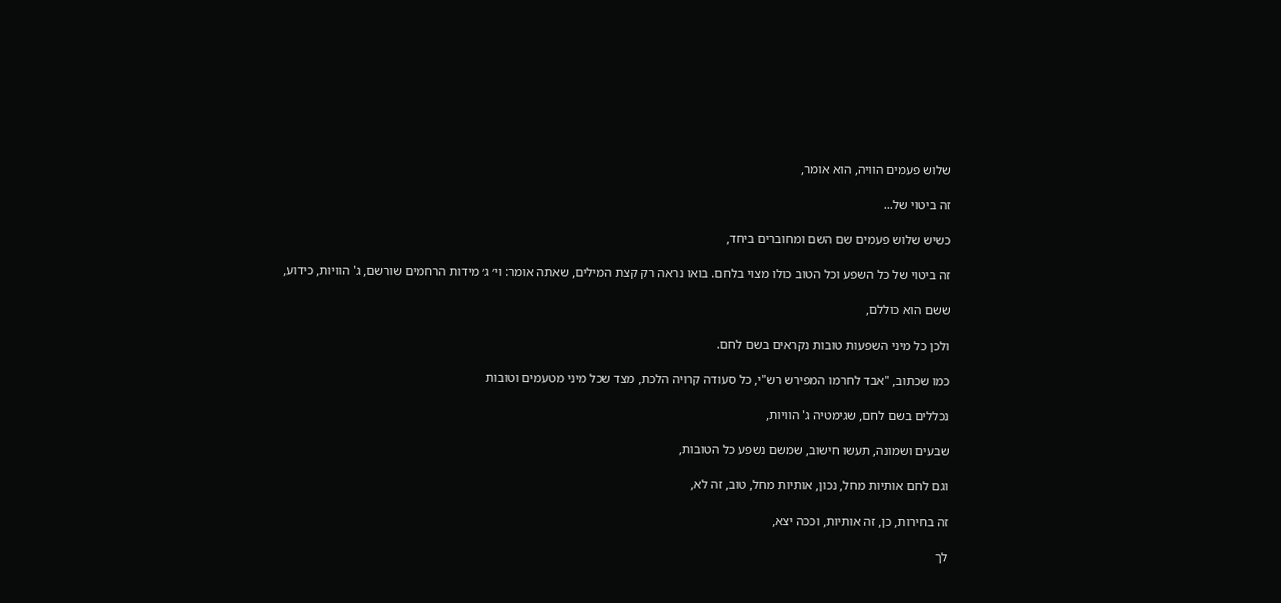שלוש פעמים הוויה, הוא אומר,

זה ביטוי של...

כשיש שלוש פעמים שם השם ומחוברים ביחד,

זה ביטוי של כל השפע וכל הטוב כולו מצוי בלחם. בואו נראה רק קצת המילים, שאתה אומר: וי׳ ג׳ מידות הרחמים שורשם, ג' הוויות, כידוע,

ששם הוא כוללם,

ולכן כל מיני השפעות טובות נקראים בשם לחם.

כמו שכתוב, "אבד לחרמו המפירש רש"י, כל סעודה קרויה הלכת, מצד שכל מיני מטעמים וטובות

נכללים בשם לחם, שגימטיה ג' הוויות,

שבעים ושמונה, תעשו חישוב, שמשם נשפע כל הטובות,

וגם לחם אותיות מחל, נכון, אותיות מחל, טוב, זה לא,

זה בחירות, כן, זה אותיות, וככה יצא,

לך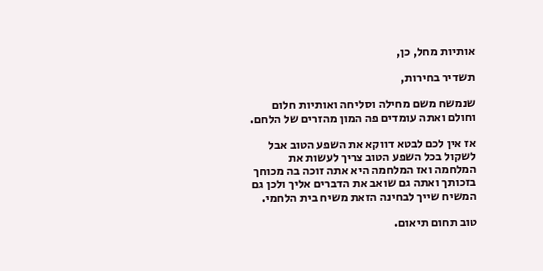אותיות מחל, כן,

תשדיר בחירות,

שנמשח משם מחילה וסליחה ואותיות חלום וחולם ואתה עומדים פה המון מהזרים של הלחם.

אז אין לכם לבטא דווקא את השפע הטוב אבל לשקול בכל השפע הטוב צריך לעשות את המלחמה ואז המלחמה היא אתה זוכה בה מכוחך בזכותך ואתה גם שואב את הדברים אליך ולכן גם המשיח שייך לבחינה הזאת משיח בית הלחמי.

טוב תחום תיאום.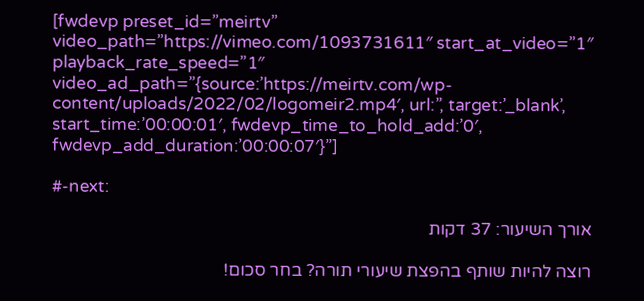[fwdevp preset_id=”meirtv” video_path=”https://vimeo.com/1093731611″ start_at_video=”1″ playback_rate_speed=”1″ video_ad_path=”{source:’https://meirtv.com/wp-content/uploads/2022/02/logomeir2.mp4′, url:”, target:’_blank’, start_time:’00:00:01′, fwdevp_time_to_hold_add:’0′, fwdevp_add_duration:’00:00:07′}”]

#-next:

אורך השיעור: 37 דקות

רוצה להיות שותף בהפצת שיעורי תורה? בחר סכום!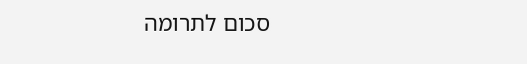סכום לתרומה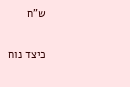ש”ח

כיצד נוח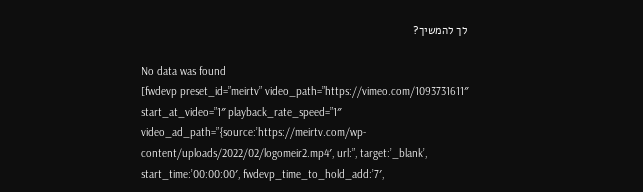לך להמשיך?

No data was found
[fwdevp preset_id=”meirtv” video_path=”https://vimeo.com/1093731611″ start_at_video=”1″ playback_rate_speed=”1″ video_ad_path=”{source:’https://meirtv.com/wp-content/uploads/2022/02/logomeir2.mp4′, url:”, target:’_blank’, start_time:’00:00:00′, fwdevp_time_to_hold_add:’7′,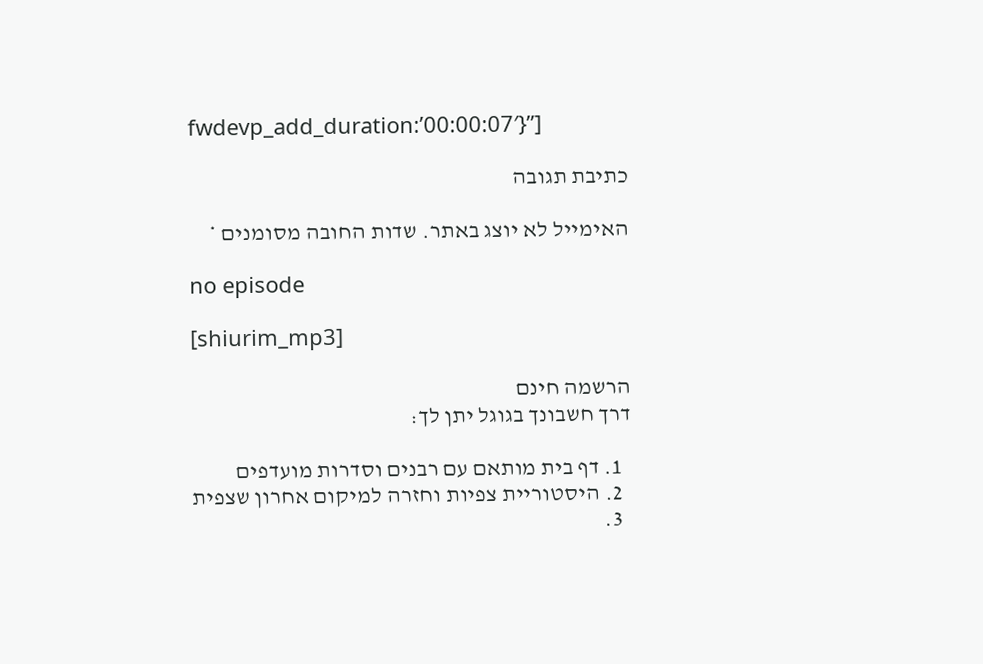fwdevp_add_duration:’00:00:07′}”]

כתיבת תגובה

האימייל לא יוצג באתר. שדות החובה מסומנים *

no episode

[shiurim_mp3]

הרשמה חינם
דרך חשבונך בגוגל יתן לך:

  1. דף בית מותאם עם רבנים וסדרות מועדפים
  2. היסטוריית צפיות וחזרה למיקום אחרון שצפית
  3.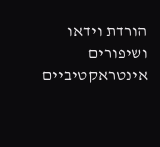הורדת וידאו ושיפורים אינטראקטיביים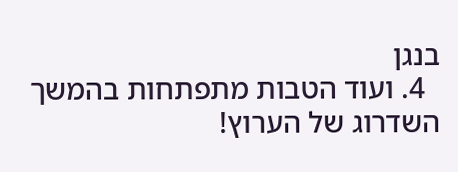בנגן
  4. ועוד הטבות מתפתחות בהמשך השדרוג של הערוץ!